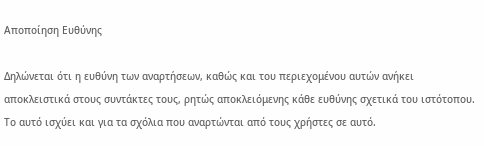Αποποίηση Ευθύνης

Δηλώνεται ότι η ευθύνη των αναρτήσεων, καθώς και του περιεχομένου αυτών ανήκει αποκλειστικά στους συντάκτες τους, ρητώς αποκλειόμενης κάθε ευθύνης σχετικά του ιστότοπου. Το αυτό ισχύει και για τα σχόλια που αναρτώνται από τους χρήστες σε αυτό.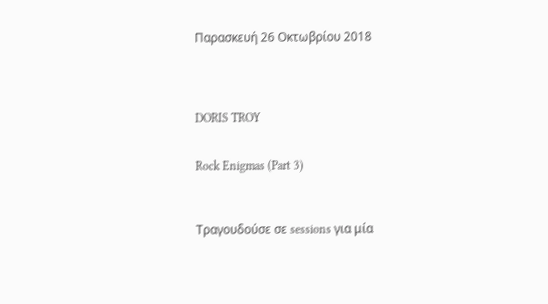Παρασκευή 26 Οκτωβρίου 2018




DORIS TROY


Rock Enigmas (Part 3)



Τραγουδούσε σε sessions για μία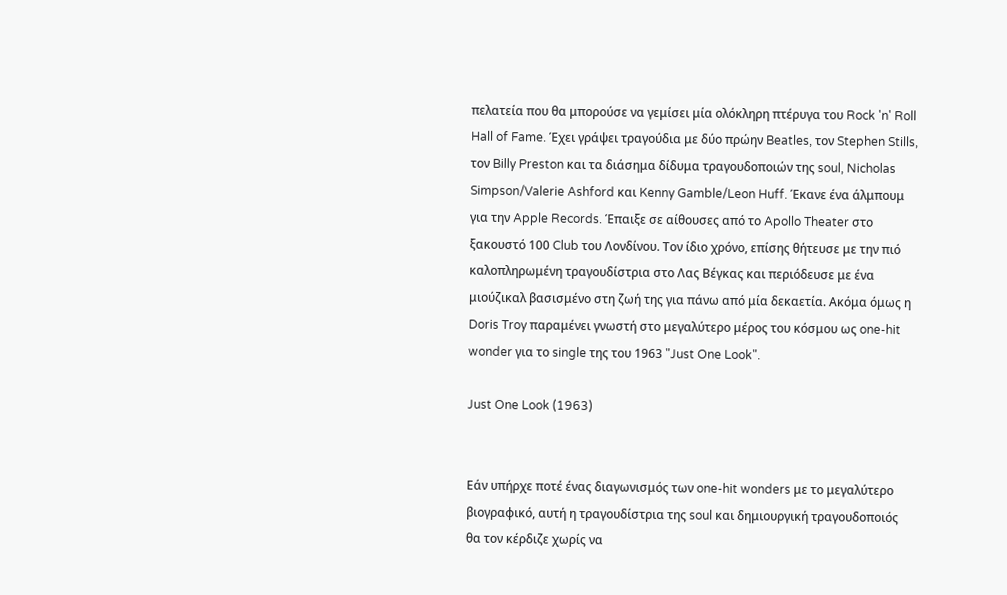πελατεία που θα μπορούσε να γεμίσει μία ολόκληρη πτέρυγα του Rock 'n' Roll Hall of Fame. Έχει γράψει τραγούδια με δύο πρώην Beatles, τον Stephen Stills, τον Billy Preston και τα διάσημα δίδυμα τραγουδοποιών της soul, Nicholas Simpson/Valerie Ashford και Kenny Gamble/Leon Huff. Έκανε ένα άλμπουμ για την Apple Records. Έπαιξε σε αίθουσες από το Apollo Theater στο ξακουστό 100 Club του Λονδίνου. Τον ίδιο χρόνο, επίσης θήτευσε με την πιό καλοπληρωμένη τραγουδίστρια στο Λας Βέγκας και περιόδευσε με ένα μιούζικαλ βασισμένο στη ζωή της για πάνω από μία δεκαετία. Ακόμα όμως η Doris Troy παραμένει γνωστή στο μεγαλύτερο μέρος του κόσμου ως one-hit wonder για το single της του 1963 "Just One Look".

Just One Look (1963)


Εάν υπήρχε ποτέ ένας διαγωνισμός των one-hit wonders με το μεγαλύτερο βιογραφικό, αυτή η τραγουδίστρια της soul και δημιουργική τραγουδοποιός θα τον κέρδιζε χωρίς να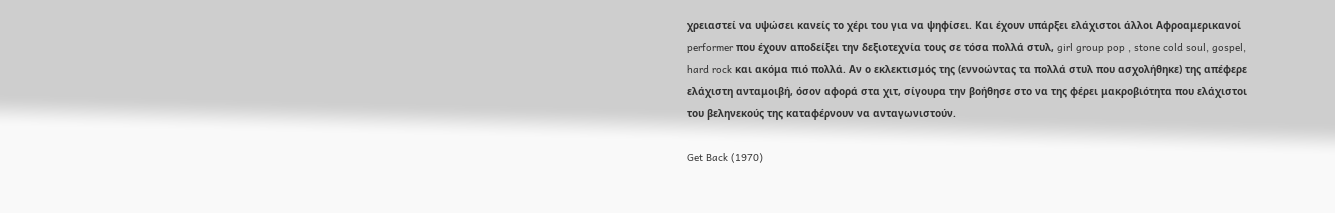χρειαστεί να υψώσει κανείς το χέρι του για να ψηφίσει. Και έχουν υπάρξει ελάχιστοι άλλοι Αφροαμερικανοί performer που έχουν αποδείξει την δεξιοτεχνία τους σε τόσα πολλά στυλ, girl group pop , stone cold soul, gospel, hard rock και ακόμα πιό πολλά. Αν ο εκλεκτισμός της (εννοώντας τα πολλά στυλ που ασχολήθηκε) της απέφερε ελάχιστη ανταμοιβή, όσον αφορά στα χιτ, σίγουρα την βοήθησε στο να της φέρει μακροβιότητα που ελάχιστοι του βεληνεκούς της καταφέρνουν να ανταγωνιστούν.

Get Back (1970)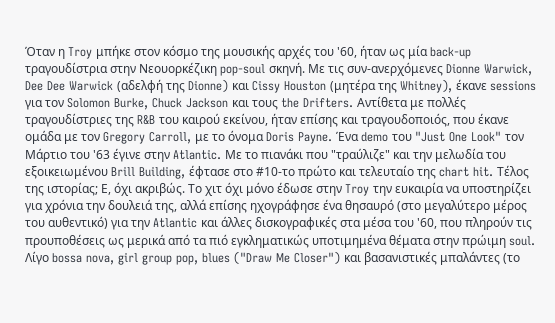Όταν η Troy μπήκε στον κόσμο της μουσικής αρχές του '60, ήταν ως μία back-up τραγουδίστρια στην Νεουορκέζικη pop-soul σκηνή. Με τις συν-ανερχόμενες Dionne Warwick, Dee Dee Warwick (αδελφή της Dionne) και Cissy Houston (μητέρα της Whitney), έκανε sessions για τον Solomon Burke, Chuck Jackson και τους the Drifters. Αντίθετα με πολλές τραγουδίστριες της R&B του καιρού εκείνου, ήταν επίσης και τραγουδοποιός, που έκανε ομάδα με τον Gregory Carroll, με το όνομα Doris Payne. Ένα demo του "Just One Look" τον Μάρτιο του '63 έγινε στην Atlantic. Με το πιανάκι που "τραύλιζε" και την μελωδία του εξοικειωμένου Brill Building, έφτασε στο #10-το πρώτο και τελευταίο της chart hit. Τέλος της ιστορίας; Ε, όχι ακριβώς. Το χιτ όχι μόνο έδωσε στην Troy την ευκαιρία να υποστηρίζει για χρόνια την δουλειά της, αλλά επίσης ηχογράφησε ένα θησαυρό (στο μεγαλύτερο μέρος του αυθεντικό) για την Atlantic και άλλες δισκογραφικές στα μέσα του '60, που πληρούν τις προυποθέσεις ως μερικά από τα πιό εγκληματικώς υποτιμημένα θέματα στην πρώιμη soul. Λίγο bossa nova, girl group pop, blues ("Draw Me Closer") και βασανιστικές μπαλάντες (το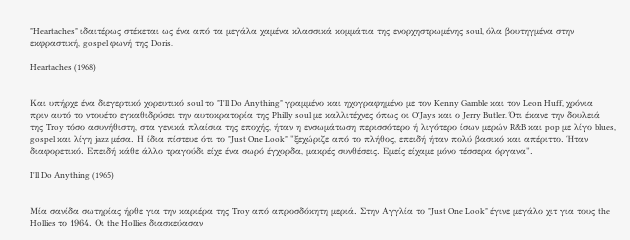"Heartaches" ιδαιτέρως στέκεται ως ένα από τα μεγάλα χαμένα κλασσικά κομμάτια της ενορχηστρωμένης soul, όλα βουτηγμένα στην εκφραστική, gospel φωνή της Doris.

Heartaches (1968)


Και υπήρχε ένα διεγερτικό χορευτικό soul το "I'll Do Anything" γραμμένο και ηχογραφημένο με τον Kenny Gamble και τον Leon Huff, χρόνια πριν αυτό το ντουέτο εγκαθιδρύσει την αυτοκρατορία της Philly soul με καλλιτέχνες όπως οι O'Jays και ο Jerry Butler. Ότι έκανε την δουλειά της Troy τόσο ασυνήθιστη, στα γενικά πλαίσια της εποχής, ήταν η ενσωμάτωση περισσότερο ή λιγότερο ίσων μερών R&B και pop με λίγο blues, gospel και λίγη jazz μέσα. Η ίδια πίστευε ότι το "Just One Look" "ξεχώριζε από το πλήθος, επειδή ήταν πολύ βασικό και απέριττο. Ήταν διαφορετικό. Επειδή κάθε άλλο τραγούδι είχε ένα σωρό έγχορδα, μακρές συνθέσεις. Εμείς είχαμε μόνο τέσσερα όργανα".

I'll Do Anything (1965)


Μία σανίδα σωτηρίας ήρθε για την καριέρα της Troy από απροσδόκητη μεριά. Στην Αγγλία το "Just One Look" έγινε μεγάλο χιτ για τους the Hollies το 1964. Οι the Hollies διασκεύασαν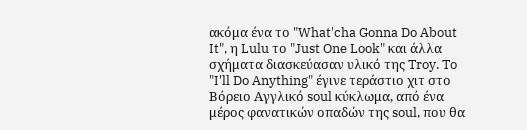ακόμα ένα το "What'cha Gonna Do About It", η Lulu το "Just One Look" και άλλα σχήματα διασκεύασαν υλικό της Troy. To "I'll Do Anything" έγινε τεράστιο χιτ στο Βόρειο Αγγλικό soul κύκλωμα, από ένα μέρος φανατικών οπαδών της soul, που θα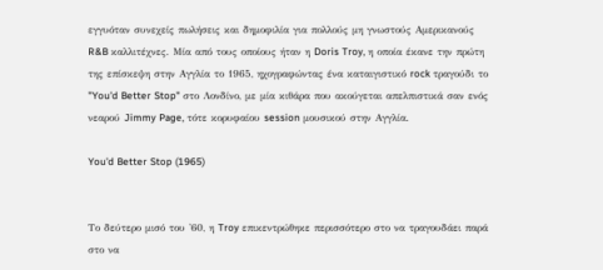εγγυόταν συνεχείς πωλήσεις και δημοφιλία για πολλούς μη γνωστούς Αμερικανούς R&B καλλιτέχνες. Μία από τους οποίους ήταν η Doris Troy, η οποία έκανε την πρώτη της επίσκεψη στην Αγγλία το 1965, ηχογραφώντας ένα καταιγιστικό rock τραγούδι το "You'd Better Stop" στο Λονδίνο, με μία κιθάρα που ακούγεται απελπιστικά σαν ενός νεαρού Jimmy Page, τότε κορυφαίου session μουσικού στην Αγγλία.

You'd Better Stop (1965)


Το δεύτερο μισό του '60, η Troy επικεντρώθηκε περισσότερο στο να τραγουδάει παρά στο να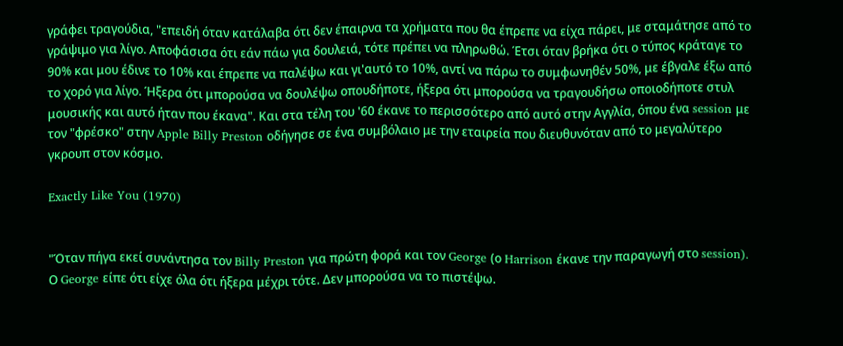γράφει τραγούδια, "επειδή όταν κατάλαβα ότι δεν έπαιρνα τα χρήματα που θα έπρεπε να είχα πάρει, με σταμάτησε από το γράψιμο για λίγο. Αποφάσισα ότι εάν πάω για δουλειά, τότε πρέπει να πληρωθώ. Έτσι όταν βρήκα ότι ο τύπος κράταγε το 90% και μου έδινε το 10% και έπρεπε να παλέψω και γι'αυτό το 10%, αντί να πάρω το συμφωνηθέν 50%, με έβγαλε έξω από το χορό για λίγο. Ήξερα ότι μπορούσα να δουλέψω οπουδήποτε, ήξερα ότι μπορούσα να τραγουδήσω οποιοδήποτε στυλ μουσικής και αυτό ήταν που έκανα". Και στα τέλη του '60 έκανε το περισσότερο από αυτό στην Αγγλία, όπου ένα session με τον "φρέσκο" στην Apple Billy Preston οδήγησε σε ένα συμβόλαιο με την εταιρεία που διευθυνόταν από το μεγαλύτερο γκρουπ στον κόσμο.

Exactly Like You (1970)


"Όταν πήγα εκεί συνάντησα τον Billy Preston για πρώτη φορά και τον George (ο Harrison έκανε την παραγωγή στο session). Ο George είπε ότι είχε όλα ότι ήξερα μέχρι τότε. Δεν μπορούσα να το πιστέψω.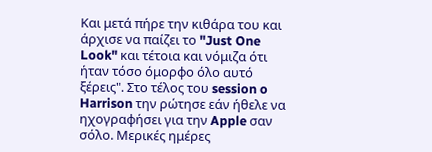Και μετά πήρε την κιθάρα του και άρχισε να παίζει το "Just One Look" και τέτοια και νόμιζα ότι ήταν τόσο όμορφο όλο αυτό ξέρεις". Στο τέλος του session o Harrison την ρώτησε εάν ήθελε να ηχογραφήσει για την Apple σαν σόλο. Μερικές ημέρες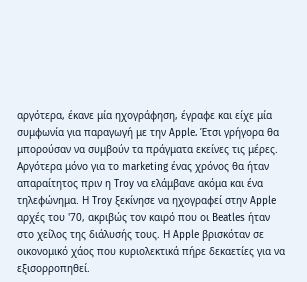αργότερα, έκανε μία ηχογράφηση, έγραφε και είχε μία συμφωνία για παραγωγή με την Apple. Έτσι γρήγορα θα μπορούσαν να συμβούν τα πράγματα εκείνες τις μέρες. Αργότερα μόνο για το marketing ένας χρόνος θα ήταν απαραίτητος πριν η Troy να ελάμβανε ακόμα και ένα τηλεφώνημα. Η Troy ξεκίνησε να ηχογραφεί στην Apple αρχές του '70, ακριβώς τον καιρό που οι Beatles ήταν στο χείλος της διάλυσής τους. Η Apple βρισκόταν σε οικονομικό χάος που κυριολεκτικά πήρε δεκαετίες για να εξισορροπηθεί.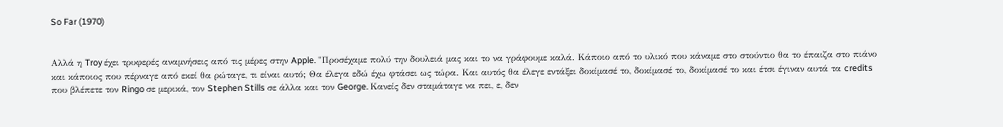So Far (1970)


Αλλά η Troy έχει τρυφερές αναμνήσεις από τις μέρες στην Apple. "Προσέχαμε πολύ την δουλειά μας και το να γράφουμε καλά. Κάποιο από το υλικό που κάναμε στο στούντιο θα το έπαιζα στο πιάνο και κάποιος που πέρναγε από εκεί θα ρώταγε, τι είναι αυτό; Θα έλεγα εδώ έχω φτάσει ως τώρα. Και αυτός θα έλεγε εντάξει δοκίμασέ το, δοκίμασέ το, δοκίμασέ το και έτσι έγιναν αυτά τα credits που βλέπετε τον Ringo σε μερικά, τον Stephen Stills σε άλλα και τον George. Κανείς δεν σταμάταγε να πει, ε, δεν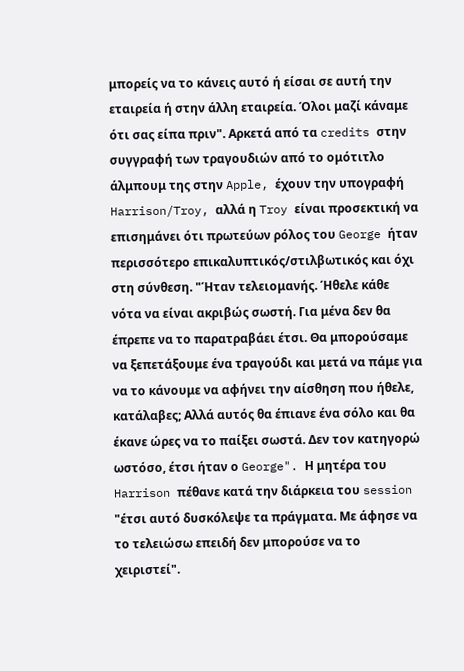μπορείς να το κάνεις αυτό ή είσαι σε αυτή την εταιρεία ή στην άλλη εταιρεία. Όλοι μαζί κάναμε ότι σας είπα πριν". Αρκετά από τα credits στην συγγραφή των τραγουδιών από το ομότιτλο άλμπουμ της στην Apple, έχουν την υπογραφή Harrison/Troy, αλλά η Troy είναι προσεκτική να επισημάνει ότι πρωτεύων ρόλος του George ήταν περισσότερο επικαλυπτικός/στιλβωτικός και όχι στη σύνθεση. "Ήταν τελειομανής. Ήθελε κάθε νότα να είναι ακριβώς σωστή. Για μένα δεν θα έπρεπε να το παρατραβάει έτσι. Θα μπορούσαμε να ξεπετάξουμε ένα τραγούδι και μετά να πάμε για να το κάνουμε να αφήνει την αίσθηση που ήθελε, κατάλαβες; Αλλά αυτός θα έπιανε ένα σόλο και θα έκανε ώρες να το παίξει σωστά. Δεν τον κατηγορώ ωστόσο, έτσι ήταν ο George". Η μητέρα του Harrison πέθανε κατά την διάρκεια του session "έτσι αυτό δυσκόλεψε τα πράγματα. Με άφησε να το τελειώσω επειδή δεν μπορούσε να το χειριστεί".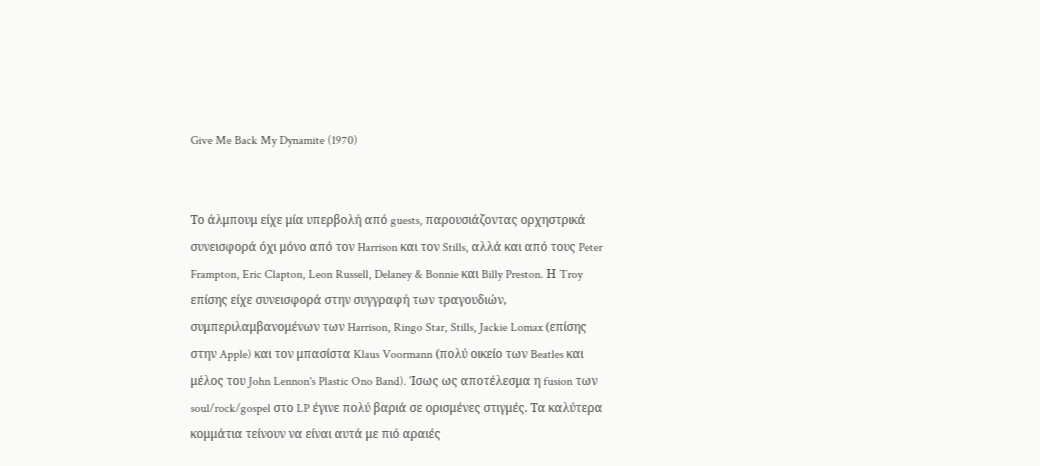Give Me Back My Dynamite (1970)


Το άλμπουμ είχε μία υπερβολή από guests, παρουσιάζοντας ορχηστρικά συνεισφορά όχι μόνο από τον Harrison και τον Stills, αλλά και από τους Peter Frampton, Eric Clapton, Leon Russell, Delaney & Bonnie και Billy Preston. Η Troy επίσης είχε συνεισφορά στην συγγραφή των τραγουδιών, συμπεριλαμβανομένων των Harrison, Ringo Star, Stills, Jackie Lomax (επίσης στην Apple) και τον μπασίστα Klaus Voormann (πολύ οικείο των Beatles και μέλος του John Lennon's Plastic Ono Band). Ίσως ως αποτέλεσμα η fusion των soul/rock/gospel στο LP έγινε πολύ βαριά σε ορισμένες στιγμές. Τα καλύτερα κομμάτια τείνουν να είναι αυτά με πιό αραιές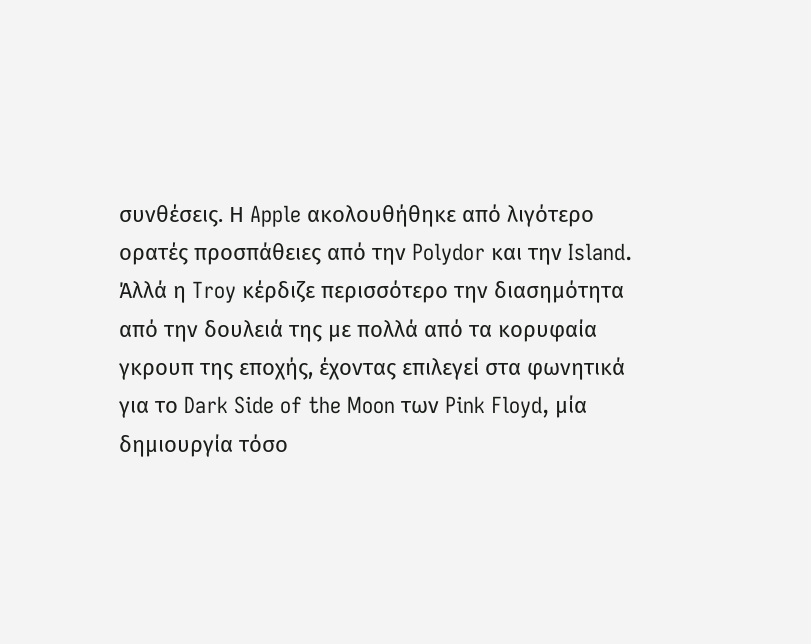συνθέσεις. Η Apple ακολουθήθηκε από λιγότερο ορατές προσπάθειες από την Polydor και την Island. Άλλά η Troy κέρδιζε περισσότερο την διασημότητα από την δουλειά της με πολλά από τα κορυφαία γκρουπ της εποχής, έχοντας επιλεγεί στα φωνητικά για το Dark Side of the Moon των Pink Floyd, μία δημιουργία τόσο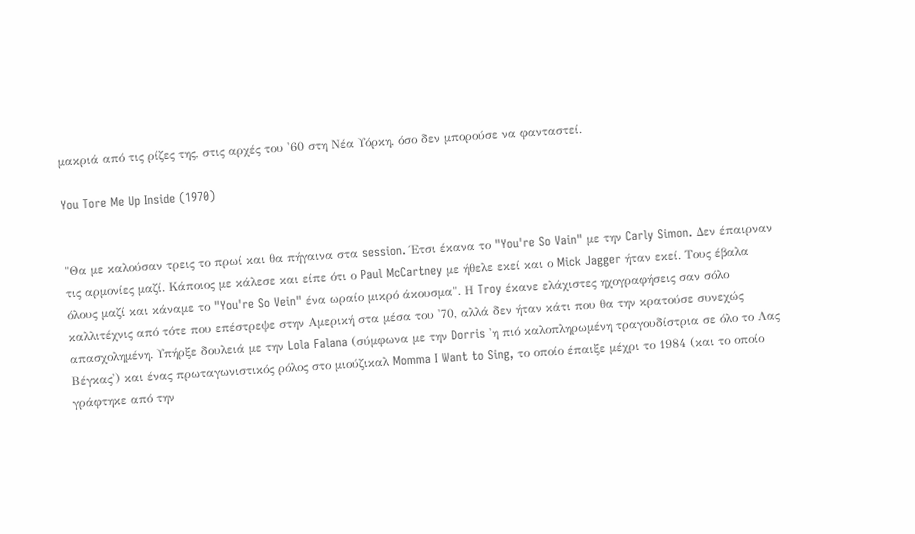μακριά από τις ρίζες της, στις αρχές του '60 στη Νέα Υόρκη, όσο δεν μπορούσε να φανταστεί.

You Tore Me Up Inside (1970)


"Θα με καλούσαν τρεις το πρωί και θα πήγαινα στα session. Έτσι έκανα το "You're So Vain" με την Carly Simon. Δεν έπαιρναν τις αρμονίες μαζί. Κάποιος με κάλεσε και είπε ότι ο Paul McCartney με ήθελε εκεί και ο Mick Jagger ήταν εκεί. Τους έβαλα όλους μαζί και κάναμε το "You're So Vein" ένα ωραίο μικρό άκουσμα". Η Troy έκανε ελάχιστες ηχογραφήσεις σαν σόλο καλλιτέχνις από τότε που επέστρεψε στην Αμερική στα μέσα του '70, αλλά δεν ήταν κάτι που θα την κρατούσε συνεχώς απασχολημένη. Υπήρξε δουλειά με την Lola Falana (σύμφωνα με την Dorris 'η πιό καλοπληρωμένη τραγουδίστρια σε όλο το Λας Βέγκας') και ένας πρωταγωνιστικός ρόλος στο μιούζικαλ Momma I Want to Sing, το οποίο έπαιξε μέχρι το 1984 (και το οποίο γράφτηκε από την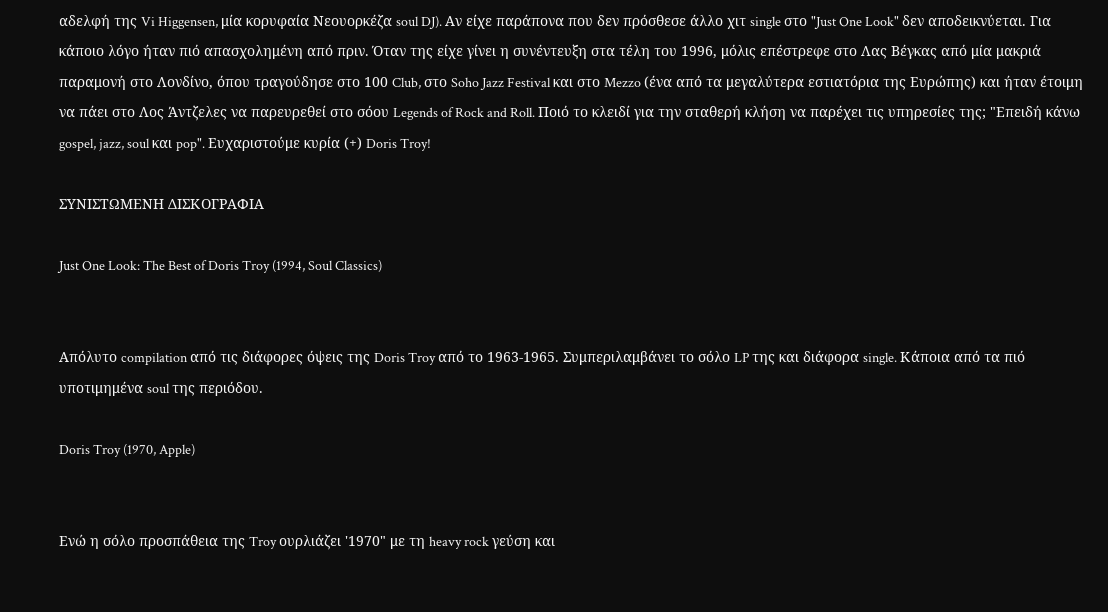αδελφή της Vi Higgensen, μία κορυφαία Νεουορκέζα soul DJ). Αν είχε παράπονα που δεν πρόσθεσε άλλο χιτ single στο "Just One Look" δεν αποδεικνύεται. Για κάποιο λόγο ήταν πιό απασχολημένη από πριν. Όταν της είχε γίνει η συνέντευξη στα τέλη του 1996, μόλις επέστρεφε στο Λας Βέγκας από μία μακριά παραμονή στο Λονδίνο, όπου τραγούδησε στο 100 Club, στο Soho Jazz Festival και στο Mezzo (ένα από τα μεγαλύτερα εστιατόρια της Ευρώπης) και ήταν έτοιμη να πάει στο Λος Άντζελες να παρευρεθεί στο σόου Legends of Rock and Roll. Ποιό το κλειδί για την σταθερή κλήση να παρέχει τις υπηρεσίες της; "Επειδή κάνω gospel, jazz, soul και pop". Ευχαριστούμε κυρία (+) Doris Troy!

ΣΥΝΙΣΤΩΜΕΝΗ ΔΙΣΚΟΓΡΑΦΙΑ

Just One Look: The Best of Doris Troy (1994, Soul Classics)


Απόλυτο compilation από τις διάφορες όψεις της Doris Troy από το 1963-1965. Συμπεριλαμβάνει το σόλο LP της και διάφορα single. Κάποια από τα πιό υποτιμημένα soul της περιόδου.

Doris Troy (1970, Apple)


Ενώ η σόλο προσπάθεια της Troy ουρλιάζει '1970" με τη heavy rock γεύση και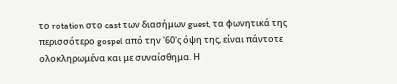το rotation στο cast των διασήμων guest, τα φωνητικά της περισσότερο gospel από την '60'ς όψη της, είναι πάντοτε ολοκληρωμένα και με συναίσθημα. Η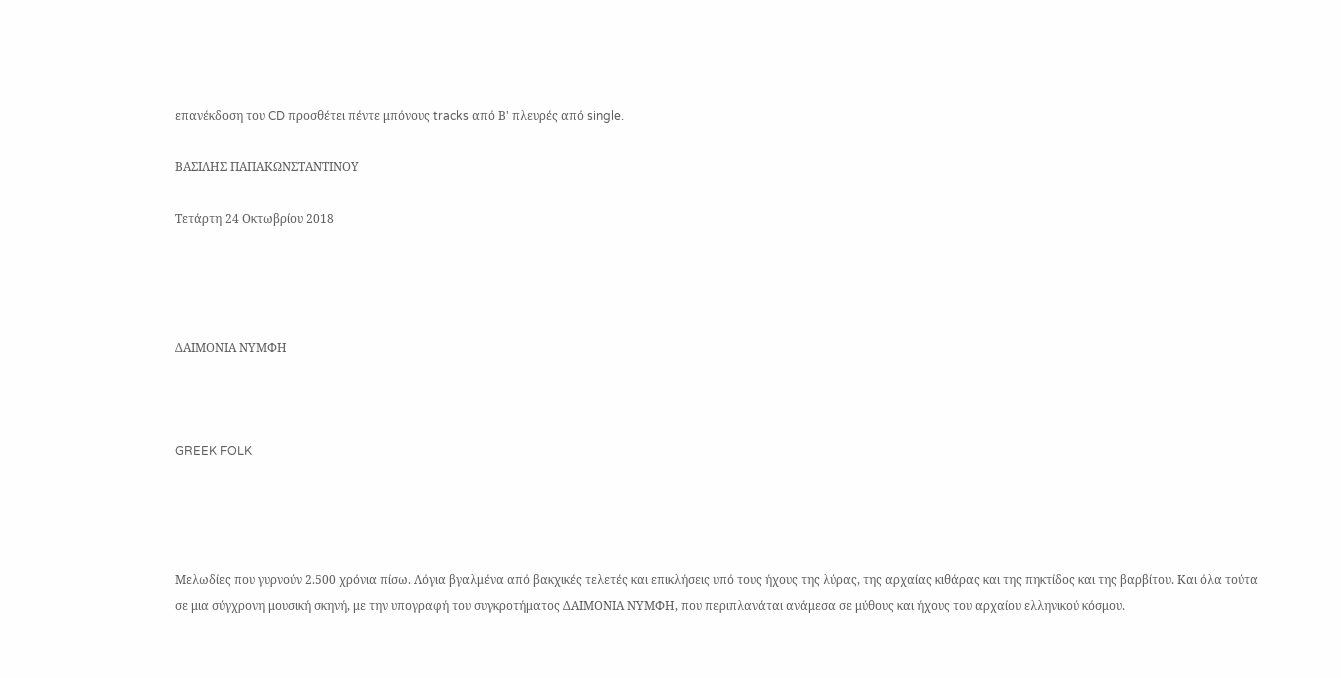επανέκδοση του CD προσθέτει πέντε μπόνους tracks από Β' πλευρές από single.

ΒΑΣΙΛΗΣ ΠΑΠΑΚΩΝΣΤΑΝΤΙΝΟΥ

Τετάρτη 24 Οκτωβρίου 2018




ΔΑΙΜΟΝΙΑ ΝΥΜΦΗ



GREEK FOLK




Mελωδίες που γυρνούν 2.500 χρόνια πίσω. Λόγια βγαλμένα από βακχικές τελετές και επικλήσεις υπό τους ήχους της λύρας, της αρχαίας κιθάρας και της πηκτίδος και της βαρβίτου. Και όλα τούτα σε μια σύγχρονη μουσική σκηνή, με την υπογραφή του συγκροτήματος ΔΑΙΜΟΝΙΑ ΝΥΜΦΗ, που περιπλανάται ανάμεσα σε μύθους και ήχους του αρχαίου ελληνικού κόσμου.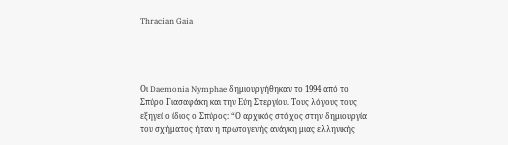Thracian Gaia




Οι Daemonia Nymphae δημιουργήθηκαν το 1994 από το Σπύρο Γιασαφάκη και την Εύη Στεργίου. Τους λόγους τους εξηγεί ο ίδιος ο Σπύρος: “Ο αρχικός στόχος στην δημιουργία του σχήματος ήταν η πρωτογενής ανάγκη μιας ελληνικής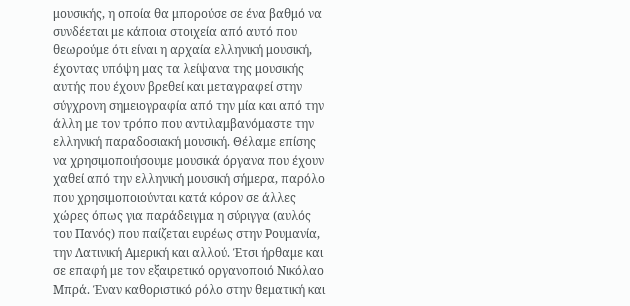μουσικής, η οποία θα μπορούσε σε ένα βαθμό να συνδέεται με κάποια στοιχεία από αυτό που θεωρούμε ότι είναι η αρχαία ελληνική μουσική, έχοντας υπόψη μας τα λείψανα της μουσικής αυτής που έχουν βρεθεί και μεταγραφεί στην σύγχρονη σημειογραφία από την μία και από την άλλη με τον τρόπο που αντιλαμβανόμαστε την ελληνική παραδοσιακή μουσική. Θέλαμε επίσης να χρησιμοποιήσουμε μουσικά όργανα που έχουν χαθεί από την ελληνική μουσική σήμερα, παρόλο που χρησιμοποιούνται κατά κόρον σε άλλες χώρες όπως για παράδειγμα η σύριγγα (αυλός του Πανός) που παίζεται ευρέως στην Ρουμανία, την Λατινική Αμερική και αλλού. Έτσι ήρθαμε και σε επαφή με τον εξαιρετικό οργανοποιό Νικόλαο Μπρά. Έναν καθοριστικό ρόλο στην θεματική και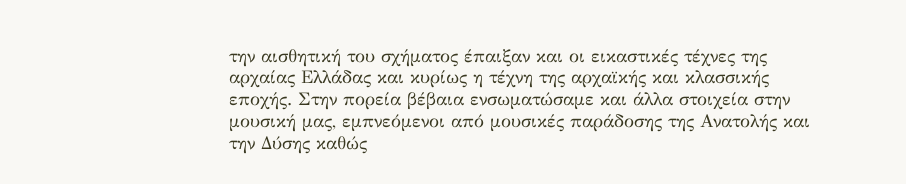την αισθητική του σχήματος έπαιξαν και οι εικαστικές τέχνες της αρχαίας Ελλάδας και κυρίως η τέχνη της αρχαϊκής και κλασσικής εποχής. Στην πορεία βέβαια ενσωματώσαμε και άλλα στοιχεία στην μουσική μας, εμπνεόμενοι από μουσικές παράδοσης της Ανατολής και την Δύσης καθώς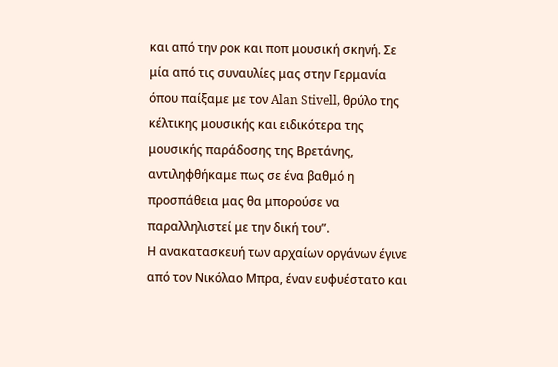και από την ροκ και ποπ μουσική σκηνή. Σε μία από τις συναυλίες μας στην Γερμανία όπου παίξαμε με τον Alan Stivell, θρύλο της κέλτικης μουσικής και ειδικότερα της μουσικής παράδοσης της Βρετάνης, αντιληφθήκαμε πως σε ένα βαθμό η προσπάθεια μας θα μπορούσε να παραλληλιστεί με την δική του”.
Η ανακατασκευή των αρχαίων οργάνων έγινε από τον Νικόλαο Μπρα, έναν ευφυέστατο και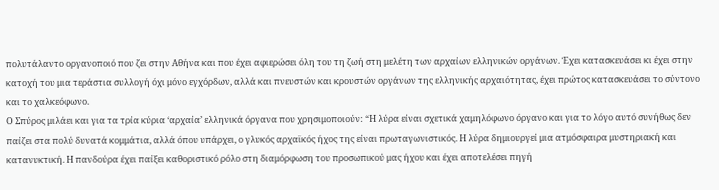πολυτάλαντο οργανοποιό που ζει στην Αθήνα και που έχει αφιερώσει όλη του τη ζωή στη μελέτη των αρχαίων ελληνικών οργάνων. Έχει κατασκευάσει κι έχει στην κατοχή του μια τεράστια συλλογή όχι μόνο εγχόρδων, αλλά και πνευστών και κρουστών οργάνων της ελληνικής αρχαιότητας, έχει πρώτος κατασκευάσει το σύντονο και το χαλκεόφωνο.
Ο Σπύρος μιλάει και για τα τρία κύρια ‘αρχαία’ ελληνικά όργανα που χρησιμοποιούν: “Η λύρα είναι σχετικά χαμηλόφωνο όργανο και για το λόγο αυτό συνήθως δεν παίζει στα πολύ δυνατά κομμάτια, αλλά όπου υπάρχει, ο γλυκός αρχαϊκός ήχος της είναι πρωταγωνιστικός. Η λύρα δημιουργεί μια ατμόσφαιρα μυστηριακή και κατανυκτική. Η πανδούρα έχει παίξει καθοριστικό ρόλο στη διαμόρφωση του προσωπικού μας ήχου και έχει αποτελέσει πηγή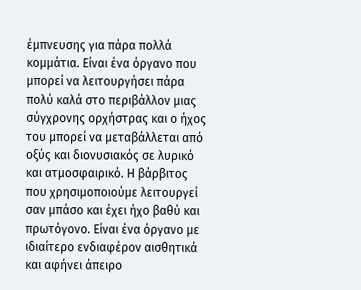έμπνευσης για πάρα πολλά κομμάτια. Είναι ένα όργανο που μπορεί να λειτουργήσει πάρα πολύ καλά στο περιβάλλον μιας σύγχρονης ορχήστρας και ο ήχος του μπορεί να μεταβάλλεται από οξύς και διονυσιακός σε λυρικό και ατμοσφαιρικό. Η βάρβιτος που χρησιμοποιούμε λειτουργεί σαν μπάσο και έχει ήχο βαθύ και πρωτόγονο. Είναι ένα όργανο με ιδιαίτερο ενδιαφέρον αισθητικά και αφήνει άπειρο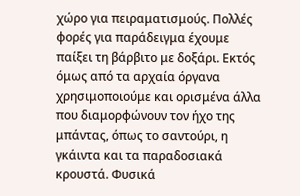χώρο για πειραματισμούς. Πολλές φορές για παράδειγμα έχουμε παίξει τη βάρβιτο με δοξάρι. Εκτός όμως από τα αρχαία όργανα χρησιμοποιούμε και ορισμένα άλλα που διαμορφώνουν τον ήχο της μπάντας, όπως το σαντούρι, η γκάιντα και τα παραδοσιακά κρουστά. Φυσικά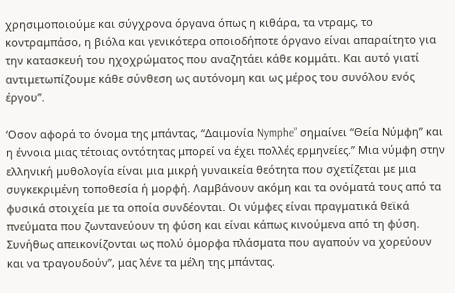χρησιμοποιούμε και σύγχρονα όργανα όπως η κιθάρα, τα ντραμς, το κοντραμπάσο, η βιόλα και γενικότερα οποιοδήποτε όργανο είναι απαραίτητο για την κατασκευή του ηχοχρώματος που αναζητάει κάθε κομμάτι. Και αυτό γιατί αντιμετωπίζουμε κάθε σύνθεση ως αυτόνομη και ως μέρος του συνόλου ενός έργου”.

‘Οσον αφορά το όνομα της μπάντας, “Δαιμονία Nymphe” σημαίνει “Θεία Νύμφη” και η έννοια μιας τέτοιας οντότητας μπορεί να έχει πολλές ερμηνείες.” Μια νύμφη στην ελληνική μυθολογία είναι μια μικρή γυναικεία θεότητα που σχετίζεται με μια συγκεκριμένη τοποθεσία ή μορφή. Λαμβάνουν ακόμη και τα ονόματά τους από τα φυσικά στοιχεία με τα οποία συνδέονται. Οι νύμφες είναι πραγματικά θεϊκά πνεύματα που ζωντανεύουν τη φύση και είναι κάπως κινούμενα από τη φύση. Συνήθως απεικονίζονται ως πολύ όμορφα πλάσματα που αγαπούν να χορεύουν και να τραγουδούν”, μας λένε τα μέλη της μπάντας.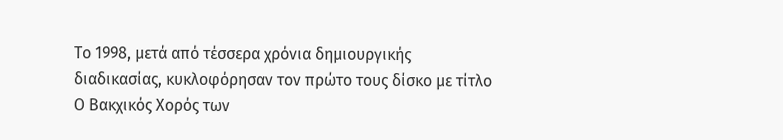Το 1998, μετά από τέσσερα χρόνια δημιουργικής διαδικασίας, κυκλοφόρησαν τον πρώτο τους δίσκο με τίτλο Ο Βακχικός Χορός των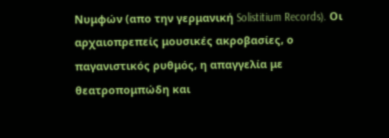Νυμφών (απο την γερμανική Solistitium Records). Οι αρχαιοπρεπείς μουσικές ακροβασίες, ο παγανιστικός ρυθμός, η απαγγελία με θεατροπομπώδη και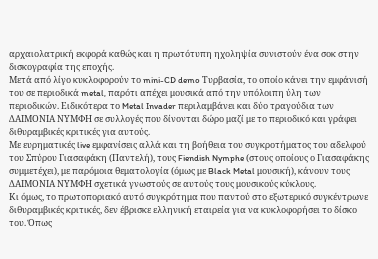αρχαιολατρική εκφορά καθώς και η πρωτότυπη ηχοληψία συνιστούν ένα σοκ στην δισκογραφία της εποχής.
Μετά από λίγο κυκλοφορούν το mini-CD demo Τυρβασία, το οποίο κάνει την εμφάνισή του σε περιοδικά metal, παρότι απέχει μουσικά από την υπόλοιπη ύλη των περιοδικών. Ειδικότερα το Metal Invader περιλαμβάνει και δύο τραγούδια των ΔΑΙΜΟΝΙΑ ΝΥΜΦΗ σε συλλογές που δίνονται δώρο μαζί με το περιοδικό και γράφει διθυραμβικές κριτικές για αυτούς.
Με ευρηματικές live εμφανίσεις αλλά και τη βοήθεια του συγκροτήματος του αδελφού του Σπύρου Γιασαφάκη (Παντελή), τους Fiendish Nymphe (στους οποίους ο Γιασαφάκης συμμετέχει), με παρόμοια θεματολογία (όμως με Black Metal μουσική), κάνουν τους ΔΑΙΜΟΝΙΑ ΝΥΜΦΗ σχετικά γνωστούς σε αυτούς τους μουσικούς κύκλους.
Κι όμως, το πρωτοποριακό αυτό συγκρότημα που παντού στο εξωτερικό συγκέντρωνε διθυραμβικές κριτικές, δεν έβρισκε ελληνική εταιρεία για να κυκλοφορήσει το δίσκο του. Όπως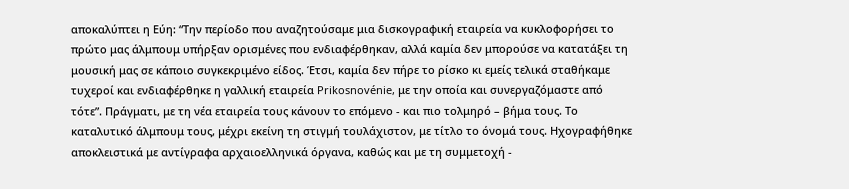αποκαλύπτει η Εύη: “Την περίοδο που αναζητούσαμε μια δισκογραφική εταιρεία να κυκλοφορήσει το πρώτο μας άλμπουμ υπήρξαν ορισμένες που ενδιαφέρθηκαν, αλλά καμία δεν μπορούσε να κατατάξει τη μουσική μας σε κάποιο συγκεκριμένο είδος. Έτσι, καμία δεν πήρε το ρίσκο κι εμείς τελικά σταθήκαμε τυχεροί και ενδιαφέρθηκε η γαλλική εταιρεία Prikosnovénie, με την οποία και συνεργαζόμαστε από τότε”. Πράγματι, με τη νέα εταιρεία τους κάνουν το επόμενο - και πιο τολμηρό – βήμα τους. Το καταλυτικό άλμπουμ τους, μέχρι εκείνη τη στιγμή τουλάχιστον, με τίτλο το όνομά τους. Ηχογραφήθηκε αποκλειστικά με αντίγραφα αρχαιοελληνικά όργανα, καθώς και με τη συμμετοχή -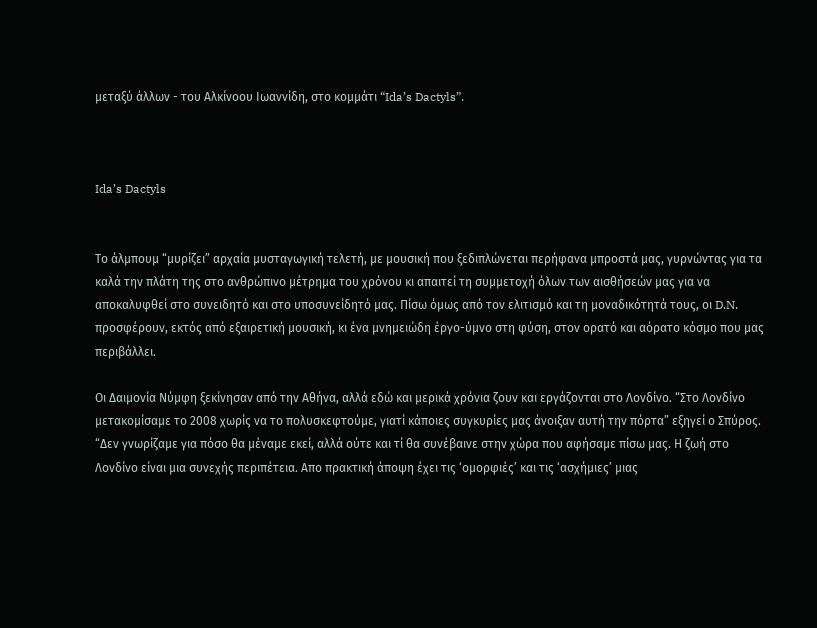μεταξύ άλλων - του Αλκίνοου Ιωαννίδη, στο κομμάτι “Ida’s Dactyls”.



Ida’s Dactyls


Το άλμπουμ “μυρίζει” αρχαία μυσταγωγική τελετή, με μουσική που ξεδιπλώνεται περήφανα μπροστά μας, γυρνώντας για τα καλά την πλάτη της στο ανθρώπινο μέτρημα του χρόνου κι απαιτεί τη συμμετοχή όλων των αισθήσεών μας για να αποκαλυφθεί στο συνειδητό και στο υποσυνείδητό μας. Πίσω όμως από τον ελιτισμό και τη μοναδικότητά τους, οι D.N. προσφέρουν, εκτός από εξαιρετική μουσική, κι ένα μνημειώδη έργο-ύμνο στη φύση, στον ορατό και αόρατο κόσμο που μας περιβάλλει.

Οι Δαιμονία Νύμφη ξεκίνησαν από την Αθήνα, αλλά εδώ και μερικά χρόνια ζουν και εργάζονται στο Λονδίνο. “Στο Λονδίνο μετακομίσαμε το 2008 χωρίς να το πολυσκεφτούμε, γιατί κάποιες συγκυρίες μας άνοιξαν αυτή την πόρτα” εξηγεί ο Σπύρος. “Δεν γνωρίζαμε για πόσο θα μέναμε εκεί, αλλά ούτε και τί θα συνέβαινε στην χώρα που αφήσαμε πίσω μας. Η ζωή στο Λονδίνο είναι μια συνεχής περιπέτεια. Απο πρακτική άποψη έχει τις ‘ομορφιές’ και τις ‘ασχήμιες’ μιας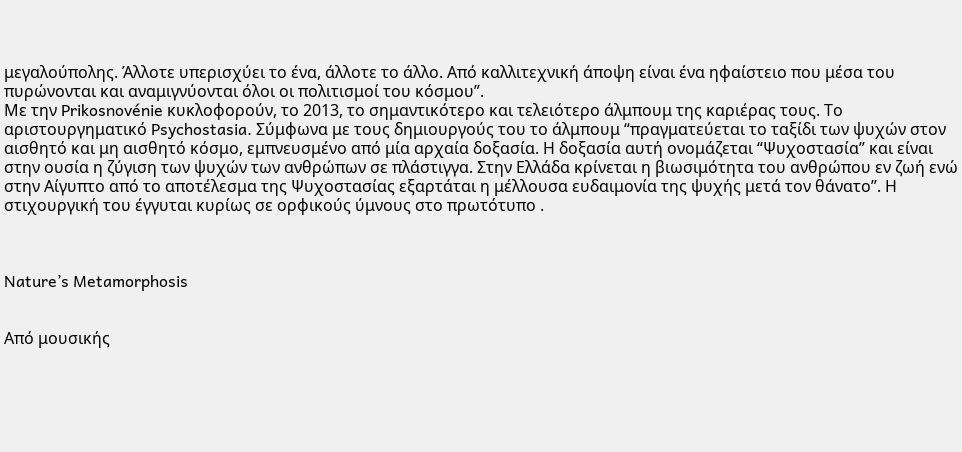μεγαλούπολης. Άλλοτε υπερισχύει το ένα, άλλοτε το άλλο. Από καλλιτεχνική άποψη είναι ένα ηφαίστειο που μέσα του πυρώνονται και αναμιγνύονται όλοι οι πολιτισμοί του κόσμου”.
Με την Prikosnovénie κυκλοφορούν, το 2013, το σημαντικότερο και τελειότερο άλμπουμ της καριέρας τους. Το αριστουργηματικό Psychostasia. Σύμφωνα με τους δημιουργούς του το άλμπουμ “πραγματεύεται το ταξίδι των ψυχών στον αισθητό και μη αισθητό κόσμο, εμπνευσμένο από μία αρχαία δοξασία. Η δοξασία αυτή ονομάζεται “Ψυχοστασία” και είναι στην ουσία η ζύγιση των ψυχών των ανθρώπων σε πλάστιγγα. Στην Ελλάδα κρίνεται η βιωσιμότητα του ανθρώπου εν ζωή ενώ στην Αίγυπτο από το αποτέλεσμα της Ψυχοστασίας εξαρτάται η μέλλουσα ευδαιμονία της ψυχής μετά τον θάνατο”. Η στιχουργική του έγγυται κυρίως σε ορφικούς ύμνους στο πρωτότυπο .



Nature’s Metamorphosis


Από μουσικής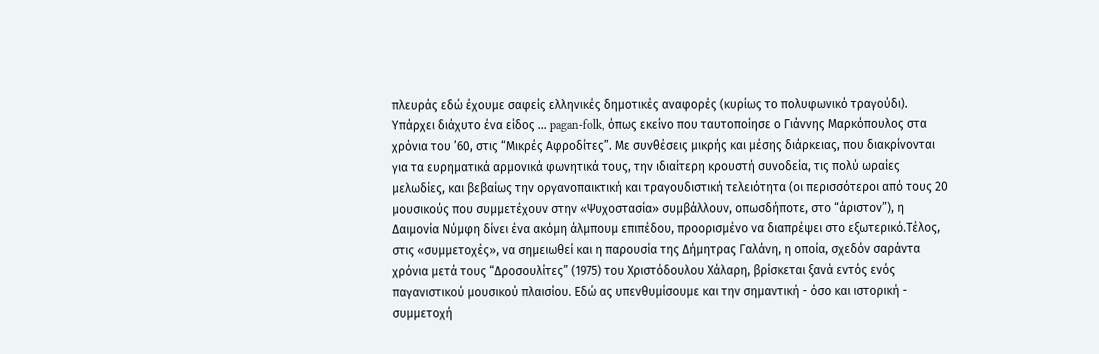πλευράς εδώ έχουμε σαφείς ελληνικές δημοτικές αναφορές (κυρίως το πολυφωνικό τραγούδι). Υπάρχει διάχυτο ένα είδος … pagan-folk, όπως εκείνο που ταυτοποίησε ο Γιάννης Μαρκόπουλος στα χρόνια του ’60, στις “Μικρές Αφροδίτες”. Με συνθέσεις μικρής και μέσης διάρκειας, που διακρίνονται για τα ευρηματικά αρμονικά φωνητικά τους, την ιδιαίτερη κρουστή συνοδεία, τις πολύ ωραίες μελωδίες, και βεβαίως την οργανοπαικτική και τραγουδιστική τελειότητα (οι περισσότεροι από τους 20 μουσικούς που συμμετέχουν στην «Ψυχοστασία» συμβάλλουν, οπωσδήποτε, στο “άριστον”), η Δαιμονία Νύμφη δίνει ένα ακόμη άλμπουμ επιπέδου, προορισμένο να διαπρέψει στο εξωτερικό.Τέλος, στις «συμμετοχές», να σημειωθεί και η παρουσία της Δήμητρας Γαλάνη, η οποία, σχεδόν σαράντα χρόνια μετά τους “Δροσουλίτες” (1975) του Χριστόδουλου Χάλαρη, βρίσκεται ξανά εντός ενός παγανιστικού μουσικού πλαισίου. Εδώ ας υπενθυμίσουμε και την σημαντική - όσο και ιστορική - συμμετοχή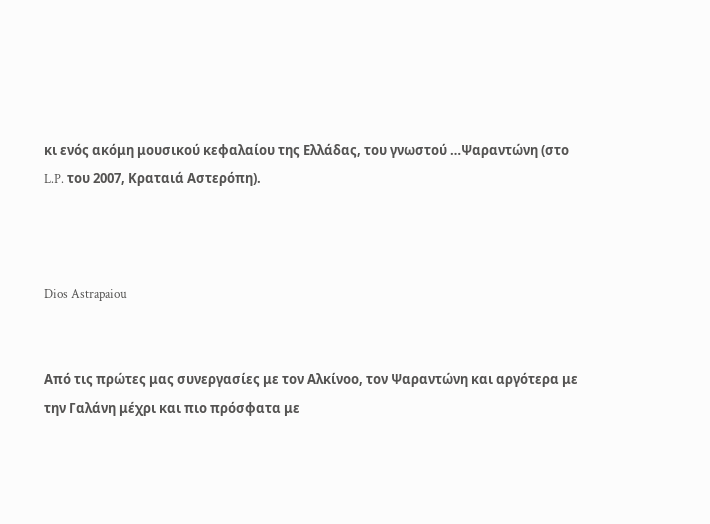κι ενός ακόμη μουσικού κεφαλαίου της Ελλάδας, του γνωστού …Ψαραντώνη (στο L.P. του 2007, Κραταιά Αστερόπη).



Dios Astrapaiou


Από τις πρώτες μας συνεργασίες με τον Αλκίνοο, τον Ψαραντώνη και αργότερα με την Γαλάνη μέχρι και πιο πρόσφατα με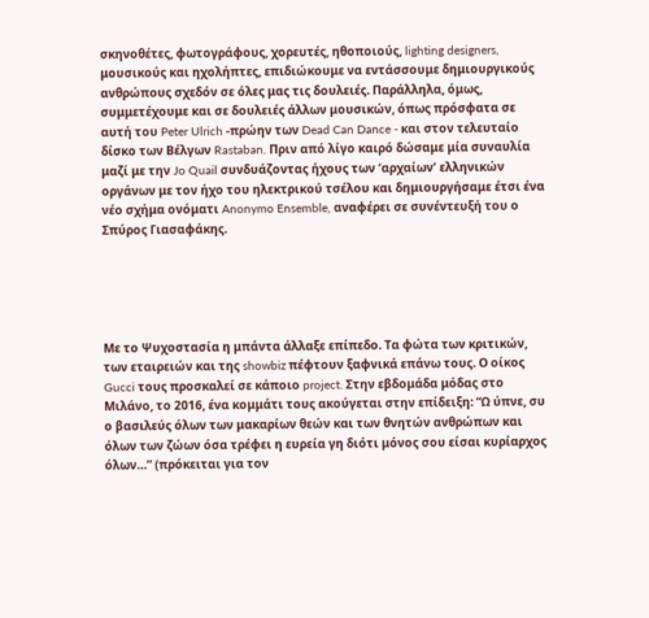σκηνοθέτες, φωτογράφους, χορευτές, ηθοποιούς, lighting designers, μουσικούς και ηχολήπτες, επιδιώκουμε να εντάσσουμε δημιουργικούς ανθρώπους σχεδόν σε όλες μας τις δουλειές. Παράλληλα, όμως, συμμετέχουμε και σε δουλειές άλλων μουσικών, όπως πρόσφατα σε αυτή του Peter Ulrich -πρώην των Dead Can Dance - και στον τελευταίο δίσκο των Βέλγων Rastaban. Πριν από λίγο καιρό δώσαμε μία συναυλία μαζί με την Jo Quail συνδυάζοντας ήχους των ‘αρχαίων’ ελληνικών οργάνων με τον ήχο του ηλεκτρικού τσέλου και δημιουργήσαμε έτσι ένα νέο σχήμα ονόματι Anonymo Ensemble, αναφέρει σε συνέντευξή του ο Σπύρος Γιασαφάκης.





Με το Ψυχοστασία η μπάντα άλλαξε επίπεδο. Τα φώτα των κριτικών, των εταιρειών και της showbiz πέφτουν ξαφνικά επάνω τους. Ο οίκος Gucci τους προσκαλεί σε κάποιο project. Στην εβδομάδα μόδας στο Μιλάνο, το 2016, ένα κομμάτι τους ακούγεται στην επίδειξη: “Ω ύπνε, συ ο βασιλεύς όλων των μακαρίων θεών και των θνητών ανθρώπων και όλων των ζώων όσα τρέφει η ευρεία γη διότι μόνος σου είσαι κυρίαρχος όλων…” (πρόκειται για τον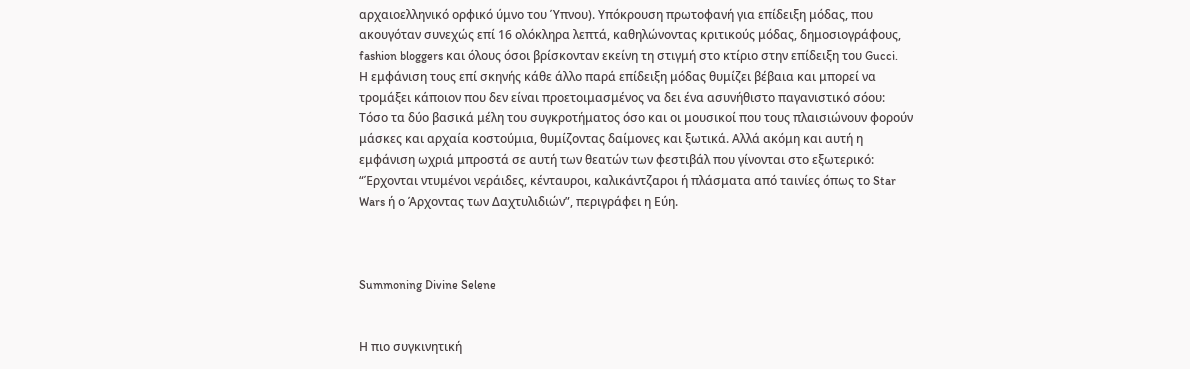αρχαιοελληνικό ορφικό ύμνο του Ύπνου). Υπόκρουση πρωτοφανή για επίδειξη μόδας, που ακουγόταν συνεχώς επί 16 ολόκληρα λεπτά, καθηλώνοντας κριτικούς μόδας, δημοσιογράφους, fashion bloggers και όλους όσοι βρίσκονταν εκείνη τη στιγμή στο κτίριο στην επίδειξη του Gucci.
Η εμφάνιση τους επί σκηνής κάθε άλλο παρά επίδειξη μόδας θυμίζει βέβαια και μπορεί να τρομάξει κάποιον που δεν είναι προετοιμασμένος να δει ένα ασυνήθιστο παγανιστικό σόου: Τόσο τα δύο βασικά μέλη του συγκροτήματος όσο και οι μουσικοί που τους πλαισιώνουν φορούν μάσκες και αρχαία κοστούμια, θυμίζοντας δαίμονες και ξωτικά. Αλλά ακόμη και αυτή η εμφάνιση ωχριά μπροστά σε αυτή των θεατών των φεστιβάλ που γίνονται στο εξωτερικό: “Έρχονται ντυμένοι νεράιδες, κένταυροι, καλικάντζαροι ή πλάσματα από ταινίες όπως το Star Wars ή ο Άρχοντας των Δαχτυλιδιών”, περιγράφει η Εύη.



Summoning Divine Selene


Η πιο συγκινητική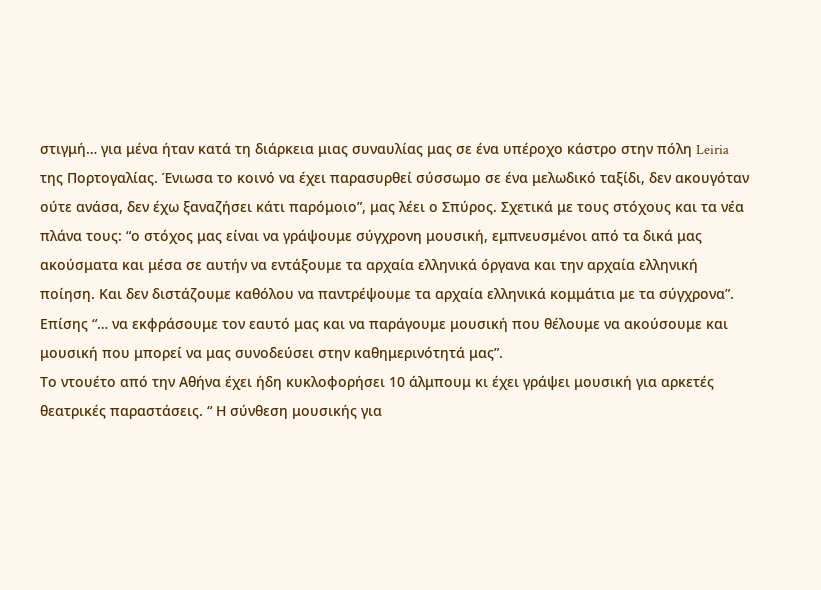στιγμή… για μένα ήταν κατά τη διάρκεια μιας συναυλίας μας σε ένα υπέροχο κάστρο στην πόλη Leiria της Πορτογαλίας. Ένιωσα το κοινό να έχει παρασυρθεί σύσσωμο σε ένα μελωδικό ταξίδι, δεν ακουγόταν ούτε ανάσα, δεν έχω ξαναζήσει κάτι παρόμοιο”, μας λέει ο Σπύρος. Σχετικά με τους στόχους και τα νέα πλάνα τους: “ο στόχος μας είναι να γράψουμε σύγχρονη μουσική, εμπνευσμένοι από τα δικά μας ακούσματα και μέσα σε αυτήν να εντάξουμε τα αρχαία ελληνικά όργανα και την αρχαία ελληνική ποίηση. Και δεν διστάζουμε καθόλου να παντρέψουμε τα αρχαία ελληνικά κομμάτια με τα σύγχρονα”. Επίσης “… να εκφράσουμε τον εαυτό μας και να παράγουμε μουσική που θέλουμε να ακούσουμε και μουσική που μπορεί να μας συνοδεύσει στην καθημερινότητά μας”.
Το ντουέτο από την Αθήνα έχει ήδη κυκλοφορήσει 10 άλμπουμ κι έχει γράψει μουσική για αρκετές θεατρικές παραστάσεις. “ Η σύνθεση μουσικής για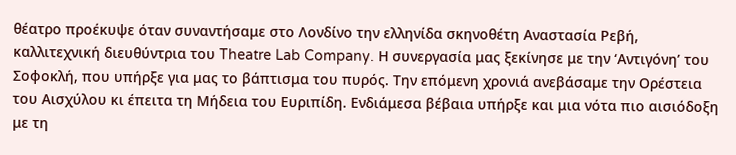θέατρο προέκυψε όταν συναντήσαμε στο Λονδίνο την ελληνίδα σκηνοθέτη Αναστασία Ρεβή, καλλιτεχνική διευθύντρια του Theatre Lab Company. Η συνεργασία μας ξεκίνησε με την ‘Αντιγόνη’ του Σοφοκλή, που υπήρξε για μας το βάπτισμα του πυρός. Την επόμενη χρονιά ανεβάσαμε την Ορέστεια του Αισχύλου κι έπειτα τη Μήδεια του Ευριπίδη. Ενδιάμεσα βέβαια υπήρξε και μια νότα πιο αισιόδοξη με τη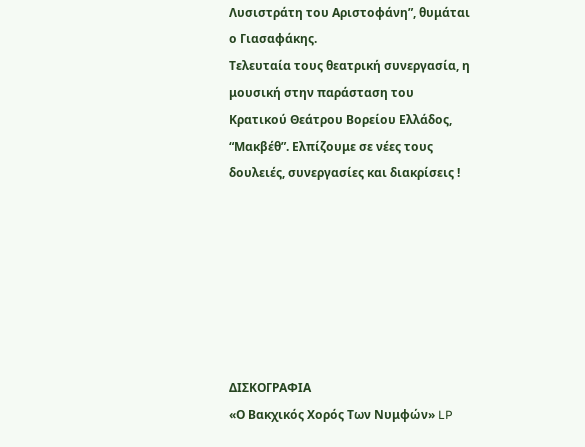Λυσιστράτη του Αριστοφάνη”, θυμάται ο Γιασαφάκης.
Τελευταία τους θεατρική συνεργασία, η μουσική στην παράσταση του Κρατικού Θεάτρου Βορείου Ελλάδος, “Μακβέθ”. Ελπίζουμε σε νέες τους δουλειές, συνεργασίες και διακρίσεις !







ΔΙΣΚΟΓΡΑΦΙΑ
«Ο Βακχικός Χορός Των Νυμφών» LP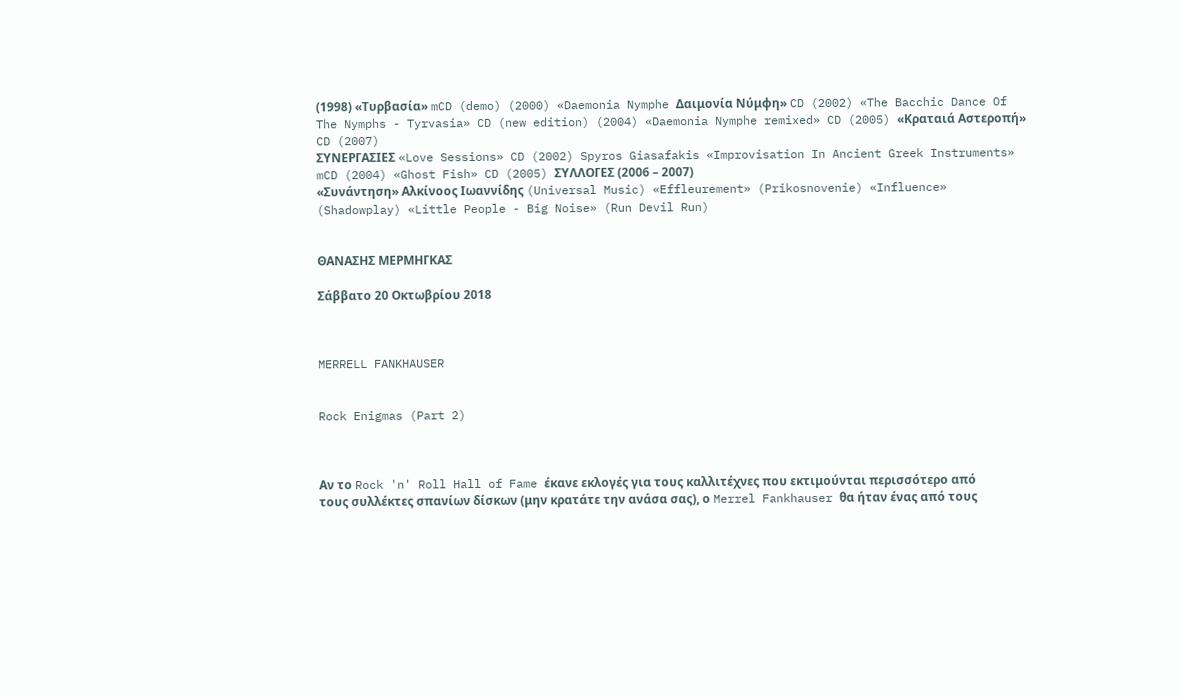(1998) «Τυρβασία» mCD (demo) (2000) «Daemonia Nymphe Δαιμονία Νύμφη» CD (2002) «The Bacchic Dance Of The Nymphs - Tyrvasia» CD (new edition) (2004) «Daemonia Nymphe remixed» CD (2005) «Κραταιά Αστεροπή» CD (2007)
ΣΥΝΕΡΓΑΣΙΕΣ «Love Sessions» CD (2002) Spyros Giasafakis «Improvisation In Ancient Greek Instruments» mCD (2004) «Ghost Fish» CD (2005) ΣΥΛΛΟΓΕΣ (2006 – 2007)
«Συνάντηση» Αλκίνοος Ιωαννίδης (Universal Music) «Effleurement» (Prikosnovenie) «Influence» (Shadowplay) «Little People - Big Noise» (Run Devil Run)


ΘΑΝΑΣΗΣ ΜΕΡΜΗΓΚΑΣ

Σάββατο 20 Οκτωβρίου 2018



MERRELL FANKHAUSER


Rock Enigmas (Part 2)



Αν το Rock 'n' Roll Hall of Fame έκανε εκλογές για τους καλλιτέχνες που εκτιμούνται περισσότερο από τους συλλέκτες σπανίων δίσκων (μην κρατάτε την ανάσα σας), ο Merrel Fankhauser θα ήταν ένας από τους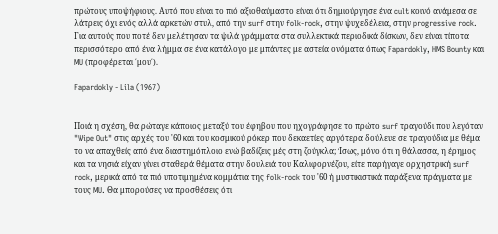πρώτους υποψήφιους. Αυτό που είναι το πιό αξιοθαύμαστο είναι ότι δημιούργησε ένα cult κοινό ανάμεσα σε λάτρεις όχι ενός αλλά αρκετών στυλ, από την surf στην folk-rock, στην ψυχεδέλεια, στην progressive rock. Για αυτούς που ποτέ δεν μελέτησαν τα ψιλά γράμματα στα συλλεκτικά περιοδικά δίσκων, δεν είναι τίποτα περισσότερο από ένα λήμμα σε ένα κατάλογο με μπάντες με αστεία ονόματα όπως Fapardokly, HMS Bounty και MU (προφέρεται ΄μου΄).

Fapardokly - Lila (1967)


Ποιά η σχέση, θα ρώταγε κάποιος μεταξύ του έφηβου που ηχογράφησε το πρώτο surf τραγούδι που λεγόταν "Wipe Out" στις αρχές του '60 και του κοσμικού ρόκερ που δεκαετίες αργότερα δούλευε σε τραγούδια με θέμα το να απαχθείς από ένα διαστημόπλοιο ενώ βαδίζεις μές στη ζούγκλα; Ίσως, μόνο ότι η θάλασσα, η έρημος και τα νησιά είχαν γίνει σταθερά θέματα στην δουλειά του Καλιφορνέζου, είτε παρήγαγε ορχηστρική surf rock, μερικά από τα πιό υποτιμημένα κομμάτια της folk-rock του '60 ή μυστικιστικά παράξενα πράγματα με τους MU. Θα μπορούσες να προσθέσεις ότι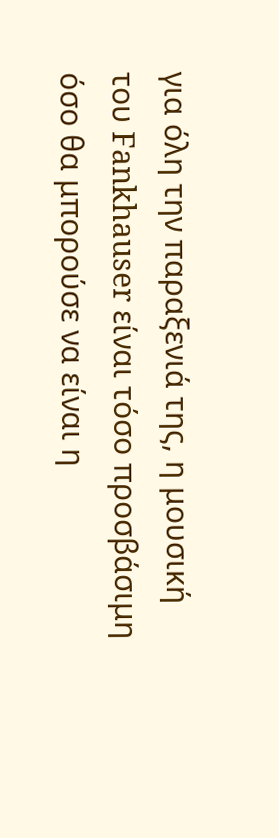για όλη την παραξενιά της, η μουσική του Fankhauser είναι τόσο προσβάσιμη όσο θα μπορούσε να είναι η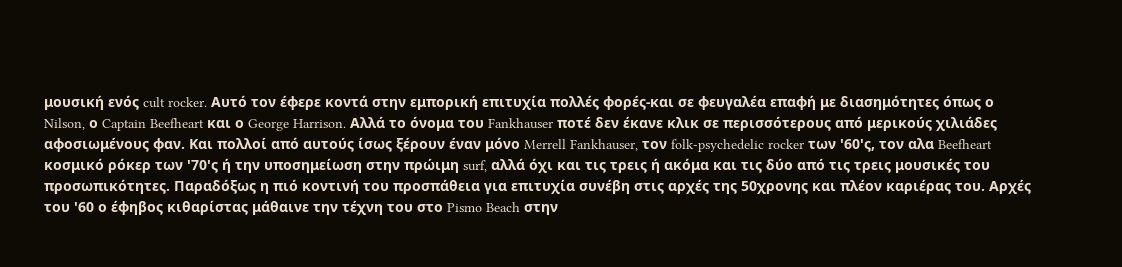μουσική ενός cult rocker. Αυτό τον έφερε κοντά στην εμπορική επιτυχία πολλές φορές-και σε φευγαλέα επαφή με διασημότητες όπως ο Nilson, ο Captain Beefheart και ο George Harrison. Αλλά το όνομα του Fankhauser ποτέ δεν έκανε κλικ σε περισσότερους από μερικούς χιλιάδες αφοσιωμένους φαν. Και πολλοί από αυτούς ίσως ξέρουν έναν μόνο Merrell Fankhauser, τον folk-psychedelic rocker των '60'ς, τον αλα Beefheart κοσμικό ρόκερ των '70'ς ή την υποσημείωση στην πρώιμη surf, αλλά όχι και τις τρεις ή ακόμα και τις δύο από τις τρεις μουσικές του προσωπικότητες. Παραδόξως η πιό κοντινή του προσπάθεια για επιτυχία συνέβη στις αρχές της 50χρονης και πλέον καριέρας του. Αρχές του '60 ο έφηβος κιθαρίστας μάθαινε την τέχνη του στο Pismo Beach στην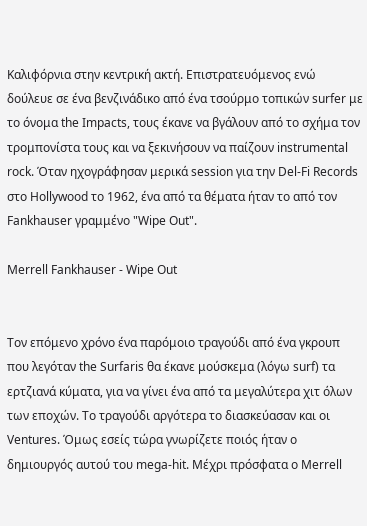Καλιφόρνια στην κεντρική ακτή. Επιστρατευόμενος ενώ δούλευε σε ένα βενζινάδικο από ένα τσούρμο τοπικών surfer με το όνομα the Impacts, τους έκανε να βγάλουν από το σχήμα τον τρομπονίστα τους και να ξεκινήσουν να παίζουν instrumental rock. Όταν ηχογράφησαν μερικά session για την Del-Fi Records στο Hollywood το 1962, ένα από τα θέματα ήταν το από τον Fankhauser γραμμένο "Wipe Out".

Merrell Fankhauser - Wipe Out


Τον επόμενο χρόνο ένα παρόμοιο τραγούδι από ένα γκρουπ που λεγόταν the Surfaris θα έκανε μούσκεμα (λόγω surf) τα ερτζιανά κύματα, για να γίνει ένα από τα μεγαλύτερα χιτ όλων των εποχών. Το τραγούδι αργότερα το διασκεύασαν και οι Ventures. Όμως εσείς τώρα γνωρίζετε ποιός ήταν ο δημιουργός αυτού του mega-hit. Μέχρι πρόσφατα ο Merrell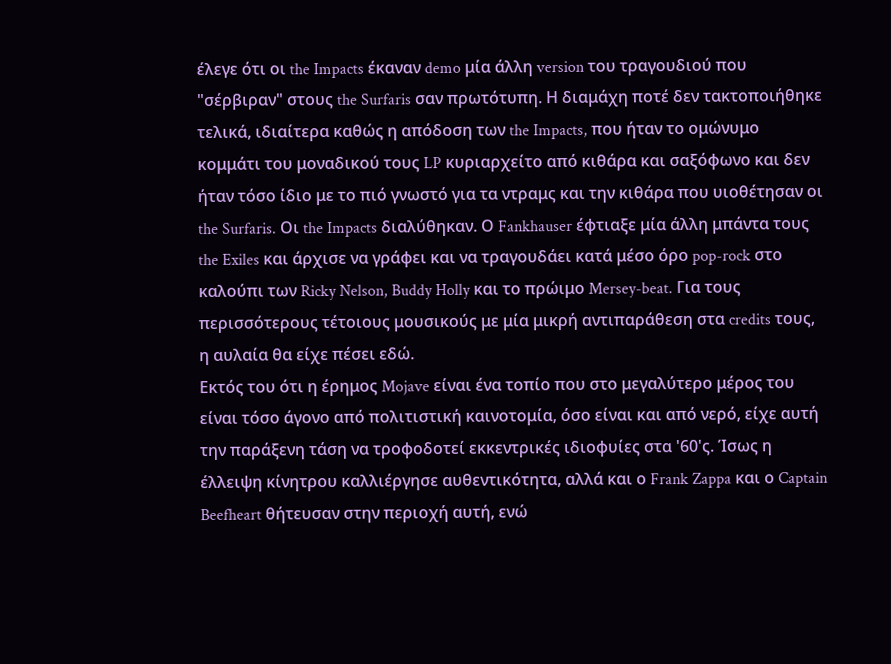έλεγε ότι οι the Impacts έκαναν demo μία άλλη version του τραγουδιού που "σέρβιραν" στους the Surfaris σαν πρωτότυπη. Η διαμάχη ποτέ δεν τακτοποιήθηκε τελικά, ιδιαίτερα καθώς η απόδοση των the Impacts, που ήταν το ομώνυμο κομμάτι του μοναδικού τους LP κυριαρχείτο από κιθάρα και σαξόφωνο και δεν ήταν τόσο ίδιο με το πιό γνωστό για τα ντραμς και την κιθάρα που υιοθέτησαν οι the Surfaris. Οι the Impacts διαλύθηκαν. Ο Fankhauser έφτιαξε μία άλλη μπάντα τους the Exiles και άρχισε να γράφει και να τραγουδάει κατά μέσο όρο pop-rock στο καλούπι των Ricky Nelson, Buddy Holly και το πρώιμο Mersey-beat. Για τους περισσότερους τέτοιους μουσικούς με μία μικρή αντιπαράθεση στα credits τους, η αυλαία θα είχε πέσει εδώ.
Εκτός του ότι η έρημος Mojave είναι ένα τοπίο που στο μεγαλύτερο μέρος του είναι τόσο άγονο από πολιτιστική καινοτομία, όσο είναι και από νερό, είχε αυτή την παράξενη τάση να τροφοδοτεί εκκεντρικές ιδιοφυίες στα '60'ς. Ίσως η έλλειψη κίνητρου καλλιέργησε αυθεντικότητα, αλλά και ο Frank Zappa και ο Captain Beefheart θήτευσαν στην περιοχή αυτή, ενώ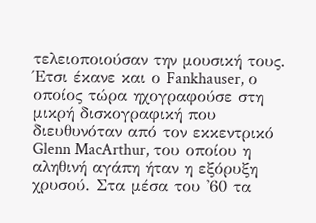τελειοποιούσαν την μουσική τους. Έτσι έκανε και ο Fankhauser, ο οποίος τώρα ηχογραφούσε στη μικρή δισκογραφική που διευθυνόταν από τον εκκεντρικό Glenn MacArthur, του οποίου η αληθινή αγάπη ήταν η εξόρυξη χρυσού. Στα μέσα του '60 τα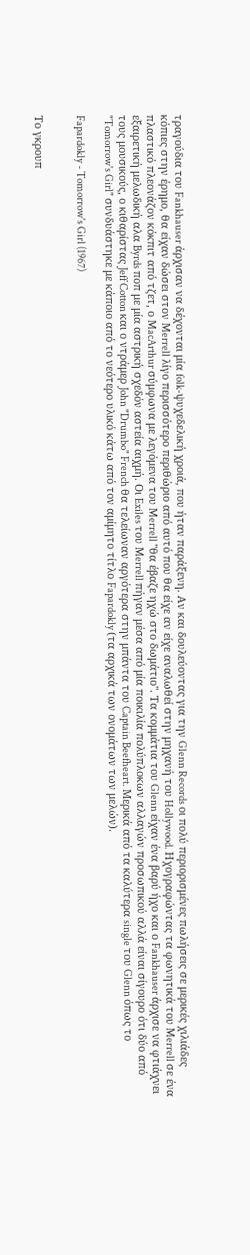τραγούδια του Fankhauser άρχισαν να δέχονται μία folk-ψυχεδελική χροιά, που ήταν παράξενη. Αν και δουλεύοντας για την Glenn Records οι πολύ περιορισμένες πωλήσεις σε μερικές χιλιάδες κόπιες στην έρημο, θα είχαν δώσει στον Merrell λίγο περισσότερο περιθώριο από αυτό που θα είχε αν είχε αναλωθεί στην μηχανή του Hollywood. Ηχογραφώντας τα φωνητικά του Merrell σε ένα πλαστικό πλεονάζον κόκπιτ από τζετ, ο MacArthur σύμφωνα με λεγόμενα του Merrell "θα έβαζε ηχώ στο δωμάτιο". Τα κομμάτια του Glenn είχαν ένα βαρύ ήχο και ο Fankhauser άρχισε να φτιάχνει εξαιρετική μελωδική αλα Byrds ποπ με μία αστρική σχεδόν αστεία αιχμή. Οι Exiles του Merrell πήγαν μέσα από μία ποικιλία πολύπλοκων αλλαγών προσωπικού αλλά είναι σίγουρο ότι δύο από τους μουσικούς, ο κιθαρίστας Jeff Cotton και ο ντράμερ John "Drumbo" French θα τελείωναν αργότερα στην μπάντα του Captain Beefheart. Μερικά από τα καλύτερα single του Glenn όπως το "Tomorrow's Girl" συνδυάστηκε με κάποιο από το νεότερο υλικό κάτω από τον αμίμητο τίτλο Fapardokly (τα αρχικά των ονομάτων των μελών).

Fapardokly - Tomorrow's Girl (1967)


Το γκρουπ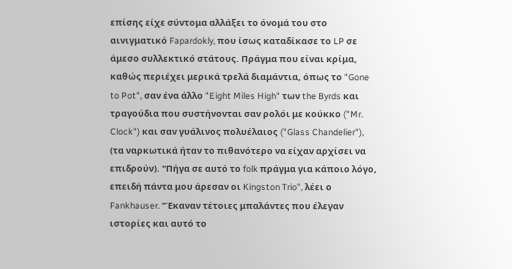επίσης είχε σύντομα αλλάξει το όνομά του στο αινιγματικό Fapardokly, που ίσως καταδίκασε το LP σε άμεσο συλλεκτικό στάτους. Πράγμα που είναι κρίμα, καθώς περιέχει μερικά τρελά διαμάντια, όπως το "Gone to Pot", σαν ένα άλλο "Eight Miles High" των the Byrds και τραγούδια που συστήνονται σαν ρολόι με κούκκο ("Mr. Clock") και σαν γυάλινος πολυέλαιος ("Glass Chandelier"), (τα ναρκωτικά ήταν το πιθανότερο να είχαν αρχίσει να επιδρούν). "Πήγα σε αυτό το folk πράγμα για κάποιο λόγο, επειδή πάντα μου άρεσαν οι Kingston Trio", λέει ο Fankhauser. "Έκαναν τέτοιες μπαλάντες που έλεγαν ιστορίες και αυτό το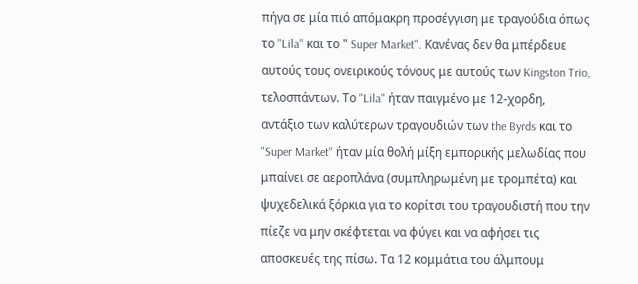πήγα σε μία πιό απόμακρη προσέγγιση με τραγούδια όπως το "Lila" και το " Super Market". Κανένας δεν θα μπέρδευε αυτούς τους ονειρικούς τόνους με αυτούς των Kingston Trio, τελοσπάντων. Το "Lila" ήταν παιγμένο με 12-χορδη, αντάξιο των καλύτερων τραγουδιών των the Byrds και το "Super Market" ήταν μία θολή μίξη εμπορικής μελωδίας που μπαίνει σε αεροπλάνα (συμπληρωμένη με τρομπέτα) και ψυχεδελικά ξόρκια για το κορίτσι του τραγουδιστή που την πίεζε να μην σκέφτεται να φύγει και να αφήσει τις αποσκευές της πίσω. Τα 12 κομμάτια του άλμπουμ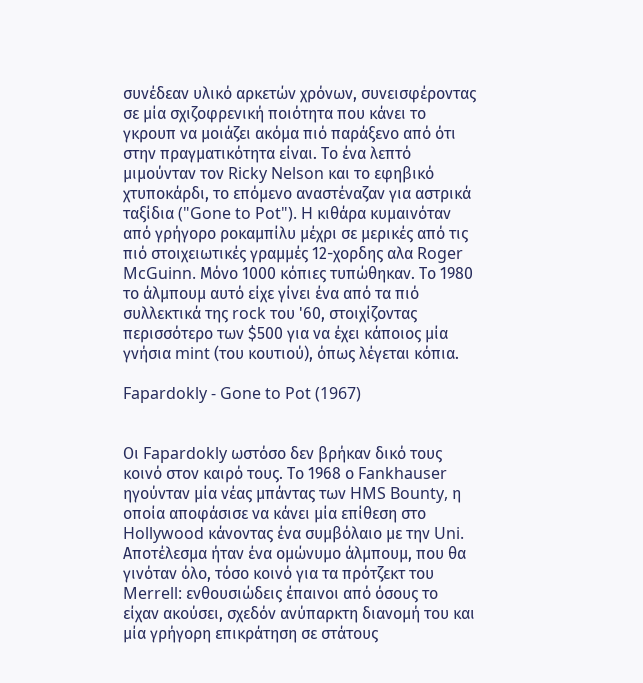συνέδεαν υλικό αρκετών χρόνων, συνεισφέροντας σε μία σχιζοφρενική ποιότητα που κάνει το γκρουπ να μοιάζει ακόμα πιό παράξενο από ότι στην πραγματικότητα είναι. Το ένα λεπτό μιμούνταν τον Ricky Nelson και το εφηβικό χτυποκάρδι, το επόμενο αναστέναζαν για αστρικά ταξίδια ("Gone to Pot"). H κιθάρα κυμαινόταν από γρήγορο ροκαμπίλυ μέχρι σε μερικές από τις πιό στοιχειωτικές γραμμές 12-χορδης αλα Roger McGuinn. Μόνο 1000 κόπιες τυπώθηκαν. Το 1980 το άλμπουμ αυτό είχε γίνει ένα από τα πιό συλλεκτικά της rock του '60, στοιχίζοντας περισσότερο των $500 για να έχει κάποιος μία γνήσια mint (του κουτιού), όπως λέγεται κόπια.

Fapardokly - Gone to Pot (1967)


Οι Fapardokly ωστόσο δεν βρήκαν δικό τους κοινό στον καιρό τους. Το 1968 ο Fankhauser ηγούνταν μία νέας μπάντας των HMS Bounty, η οποία αποφάσισε να κάνει μία επίθεση στο Hollywood κάνοντας ένα συμβόλαιο με την Uni. Αποτέλεσμα ήταν ένα ομώνυμο άλμπουμ, που θα γινόταν όλο, τόσο κοινό για τα πρότζεκτ του Merrell: ενθουσιώδεις έπαινοι από όσους το είχαν ακούσει, σχεδόν ανύπαρκτη διανομή του και μία γρήγορη επικράτηση σε στάτους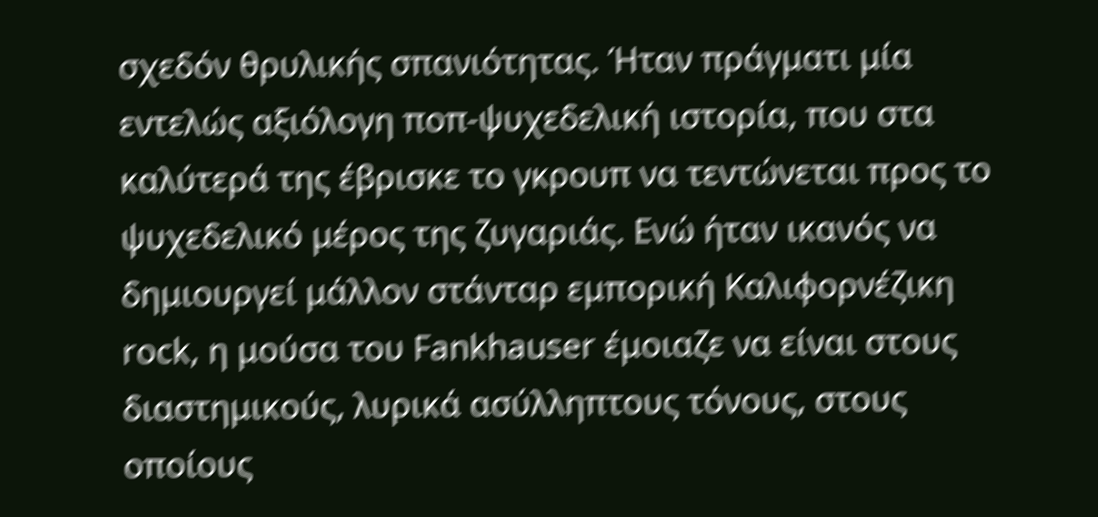σχεδόν θρυλικής σπανιότητας. Ήταν πράγματι μία εντελώς αξιόλογη ποπ-ψυχεδελική ιστορία, που στα καλύτερά της έβρισκε το γκρουπ να τεντώνεται προς το ψυχεδελικό μέρος της ζυγαριάς. Ενώ ήταν ικανός να δημιουργεί μάλλον στάνταρ εμπορική Καλιφορνέζικη rock, η μούσα του Fankhauser έμοιαζε να είναι στους διαστημικούς, λυρικά ασύλληπτους τόνους, στους οποίους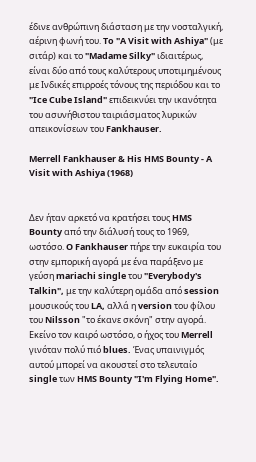έδινε ανθρώπινη διάσταση με την νοσταλγική, αέρινη φωνή του. To "A Visit with Ashiya" (με σιτάρ) και το "Madame Silky" ιδιαιτέρως, είναι δύο από τους καλύτερους υποτιμημένους με Ινδικές επιρροές τόνους της περιόδου και το "Ice Cube Island" επιδεικνύει την ικανότητα του ασυνήθιστου ταιριάσματος λυρικών απεικονίσεων του Fankhauser.

Merrell Fankhauser & His HMS Bounty - A Visit with Ashiya (1968)


Δεν ήταν αρκετό να κρατήσει τους HMS Bounty από την διάλυσή τους το 1969, ωστόσο. O Fankhauser πήρε την ευκαιρία του στην εμπορική αγορά με ένα παράξενο με γεύση mariachi single του "Everybody's Talkin", με την καλύτερη ομάδα από session μουσικούς του LA, αλλά η version του φίλου του Nilsson "το έκανε σκόνη" στην αγορά. Εκείνο τον καιρό ωστόσο, ο ήχος του Merrell γινόταν πολύ πιό blues. Ένας υπαινιγμός αυτού μπορεί να ακουστεί στο τελευταίο single των HMS Bounty "I'm Flying Home".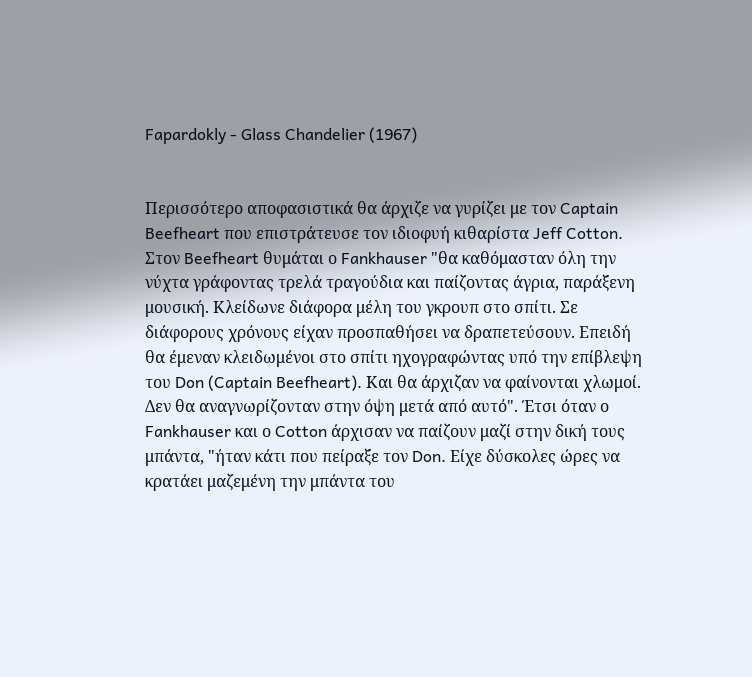Fapardokly - Glass Chandelier (1967)


Περισσότερο αποφασιστικά θα άρχιζε να γυρίζει με τον Captain Beefheart που επιστράτευσε τον ιδιοφυή κιθαρίστα Jeff Cotton. Στον Beefheart θυμάται ο Fankhauser "θα καθόμασταν όλη την νύχτα γράφοντας τρελά τραγούδια και παίζοντας άγρια, παράξενη μουσική. Κλείδωνε διάφορα μέλη του γκρουπ στο σπίτι. Σε διάφορους χρόνους είχαν προσπαθήσει να δραπετεύσουν. Επειδή θα έμεναν κλειδωμένοι στο σπίτι ηχογραφώντας υπό την επίβλεψη του Don (Captain Beefheart). Και θα άρχιζαν να φαίνονται χλωμοί. Δεν θα αναγνωρίζονταν στην όψη μετά από αυτό". Έτσι όταν ο Fankhauser και ο Cotton άρχισαν να παίζουν μαζί στην δική τους μπάντα, "ήταν κάτι που πείραξε τον Don. Είχε δύσκολες ώρες να κρατάει μαζεμένη την μπάντα του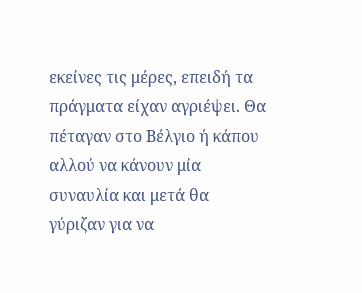εκείνες τις μέρες, επειδή τα πράγματα είχαν αγριέψει. Θα πέταγαν στο Βέλγιο ή κάπου αλλού να κάνουν μία συναυλία και μετά θα γύριζαν για να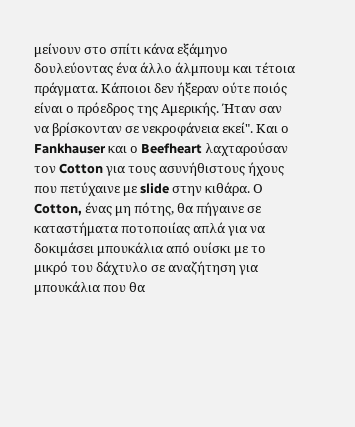μείνουν στο σπίτι κάνα εξάμηνο δουλεύοντας ένα άλλο άλμπουμ και τέτοια πράγματα. Κάποιοι δεν ήξεραν ούτε ποιός είναι ο πρόεδρος της Αμερικής. Ήταν σαν να βρίσκονταν σε νεκροφάνεια εκεί". Και ο Fankhauser και ο Beefheart λαχταρούσαν τον Cotton για τους ασυνήθιστους ήχους που πετύχαινε με slide στην κιθάρα. Ο Cotton, ένας μη πότης, θα πήγαινε σε καταστήματα ποτοποιίας απλά για να δοκιμάσει μπουκάλια από ουίσκι με το μικρό του δάχτυλο σε αναζήτηση για μπουκάλια που θα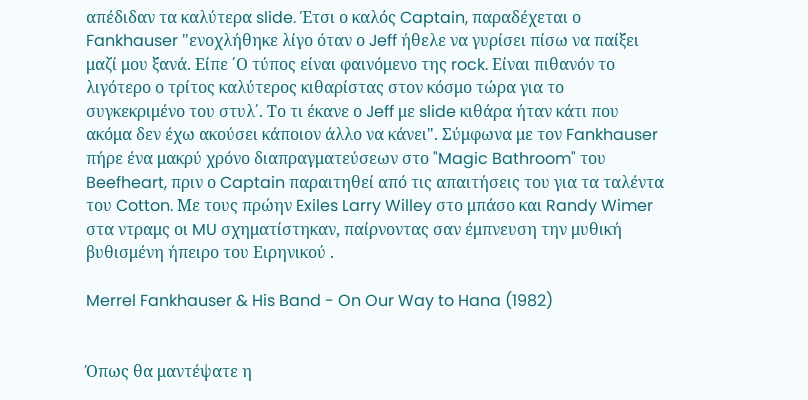απέδιδαν τα καλύτερα slide. Έτσι ο καλός Captain, παραδέχεται ο Fankhauser "ενοχλήθηκε λίγο όταν ο Jeff ήθελε να γυρίσει πίσω να παίξει μαζί μου ξανά. Είπε ΄Ο τύπος είναι φαινόμενο της rock. Είναι πιθανόν το λιγότερο ο τρίτος καλύτερος κιθαρίστας στον κόσμο τώρα για το συγκεκριμένο του στυλ΄. Το τι έκανε ο Jeff με slide κιθάρα ήταν κάτι που ακόμα δεν έχω ακούσει κάποιον άλλο να κάνει". Σύμφωνα με τον Fankhauser πήρε ένα μακρύ χρόνο διαπραγματεύσεων στο "Magic Bathroom" του Beefheart, πριν ο Captain παραιτηθεί από τις απαιτήσεις του για τα ταλέντα του Cotton. Με τους πρώην Exiles Larry Willey στο μπάσο και Randy Wimer στα ντραμς οι MU σχηματίστηκαν, παίρνοντας σαν έμπνευση την μυθική βυθισμένη ήπειρο του Ειρηνικού .

Merrel Fankhauser & His Band - On Our Way to Hana (1982)


Όπως θα μαντέψατε η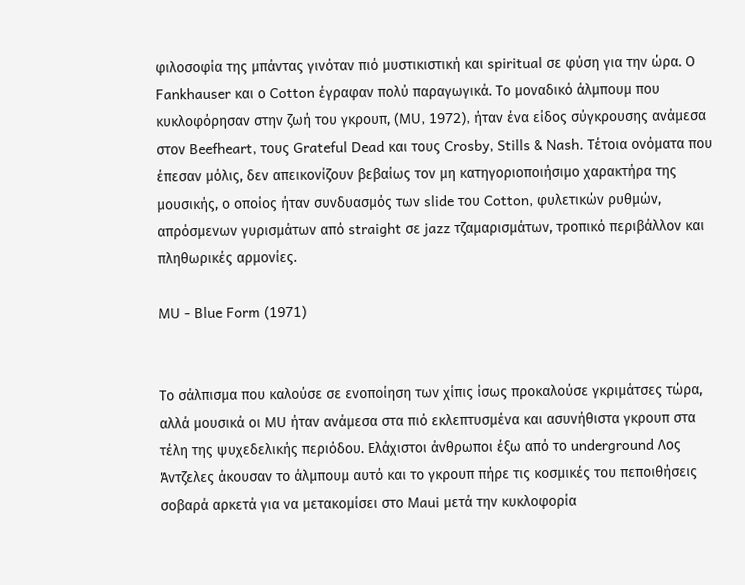φιλοσοφία της μπάντας γινόταν πιό μυστικιστική και spiritual σε φύση για την ώρα. Ο Fankhauser και ο Cotton έγραφαν πολύ παραγωγικά. Το μοναδικό άλμπουμ που κυκλοφόρησαν στην ζωή του γκρουπ, (MU, 1972), ήταν ένα είδος σύγκρουσης ανάμεσα στον Beefheart, τους Grateful Dead και τους Crosby, Stills & Nash. Τέτοια ονόματα που έπεσαν μόλις, δεν απεικονίζουν βεβαίως τον μη κατηγοριοποιήσιμο χαρακτήρα της μουσικής, ο οποίος ήταν συνδυασμός των slide του Cotton, φυλετικών ρυθμών, απρόσμενων γυρισμάτων από straight σε jazz τζαμαρισμάτων, τροπικό περιβάλλον και πληθωρικές αρμονίες.

MU - Blue Form (1971)


Το σάλπισμα που καλούσε σε ενοποίηση των χίπις ίσως προκαλούσε γκριμάτσες τώρα, αλλά μουσικά οι MU ήταν ανάμεσα στα πιό εκλεπτυσμένα και ασυνήθιστα γκρουπ στα τέλη της ψυχεδελικής περιόδου. Ελάχιστοι άνθρωποι έξω από το underground Λος Άντζελες άκουσαν το άλμπουμ αυτό και το γκρουπ πήρε τις κοσμικές του πεποιθήσεις σοβαρά αρκετά για να μετακομίσει στο Maui μετά την κυκλοφορία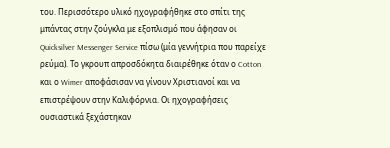του. Περισσότερο υλικό ηχογραφήθηκε στο σπίτι της μπάντας στην ζούγκλα με εξοπλισμό που άφησαν οι Quicksilver Messenger Service πίσω (μία γεννήτρια που παρείχε ρεύμα). Το γκρουπ απροσδόκητα διαιρέθηκε όταν ο Cotton και ο Wimer αποφάσισαν να γίνουν Χριστιανοί και να επιστρέψουν στην Καλιφόρνια. Οι ηχογραφήσεις ουσιαστικά ξεχάστηκαν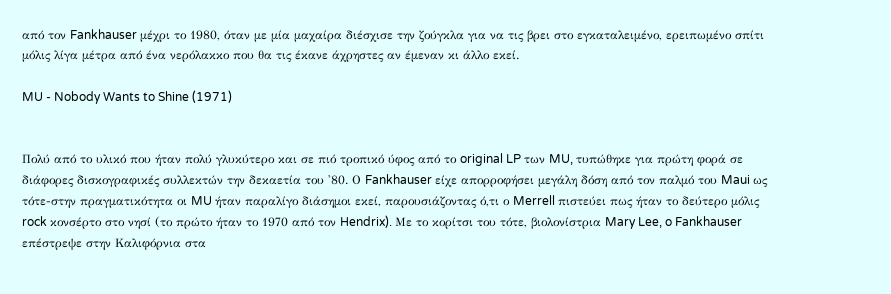από τον Fankhauser μέχρι το 1980, όταν με μία μαχαίρα διέσχισε την ζούγκλα για να τις βρει στο εγκαταλειμένο, ερειπωμένο σπίτι μόλις λίγα μέτρα από ένα νερόλακκο που θα τις έκανε άχρηστες αν έμεναν κι άλλο εκεί.

MU - Nobody Wants to Shine (1971)


Πολύ από το υλικό που ήταν πολύ γλυκύτερο και σε πιό τροπικό ύφος από το original LP των MU, τυπώθηκε για πρώτη φορά σε διάφορες δισκογραφικές συλλεκτών την δεκαετία του '80. Ο Fankhauser είχε απορροφήσει μεγάλη δόση από τον παλμό του Maui ως τότε-στην πραγματικότητα οι MU ήταν παραλίγο διάσημοι εκεί, παρουσιάζοντας ό,τι ο Merrell πιστεύει πως ήταν το δεύτερο μόλις rock κονσέρτο στο νησί (το πρώτο ήταν το 1970 από τον Hendrix). Με το κορίτσι του τότε, βιολονίστρια Mary Lee, o Fankhauser επέστρεψε στην Καλιφόρνια στα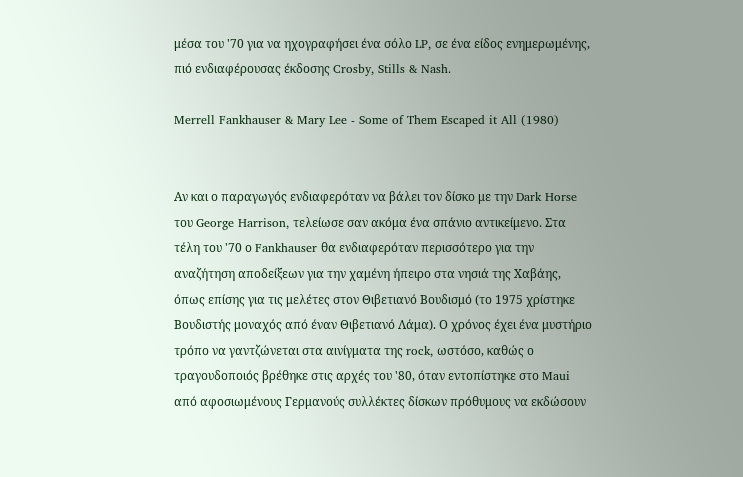μέσα του '70 για να ηχογραφήσει ένα σόλο LP, σε ένα είδος ενημερωμένης, πιό ενδιαφέρουσας έκδοσης Crosby, Stills & Nash.

Merrell Fankhauser & Mary Lee - Some of Them Escaped it All (1980)


Αν και ο παραγωγός ενδιαφερόταν να βάλει τον δίσκο με την Dark Horse του George Harrison, τελείωσε σαν ακόμα ένα σπάνιο αντικείμενο. Στα τέλη του '70 ο Fankhauser θα ενδιαφερόταν περισσότερο για την αναζήτηση αποδείξεων για την χαμένη ήπειρο στα νησιά της Χαβάης, όπως επίσης για τις μελέτες στον Θιβετιανό Βουδισμό (το 1975 χρίστηκε Βουδιστής μοναχός από έναν Θιβετιανό Λάμα). Ο χρόνος έχει ένα μυστήριο τρόπο να γαντζώνεται στα αινίγματα της rock, ωστόσο, καθώς ο τραγουδοποιός βρέθηκε στις αρχές του '80, όταν εντοπίστηκε στο Maui από αφοσιωμένους Γερμανούς συλλέκτες δίσκων πρόθυμους να εκδώσουν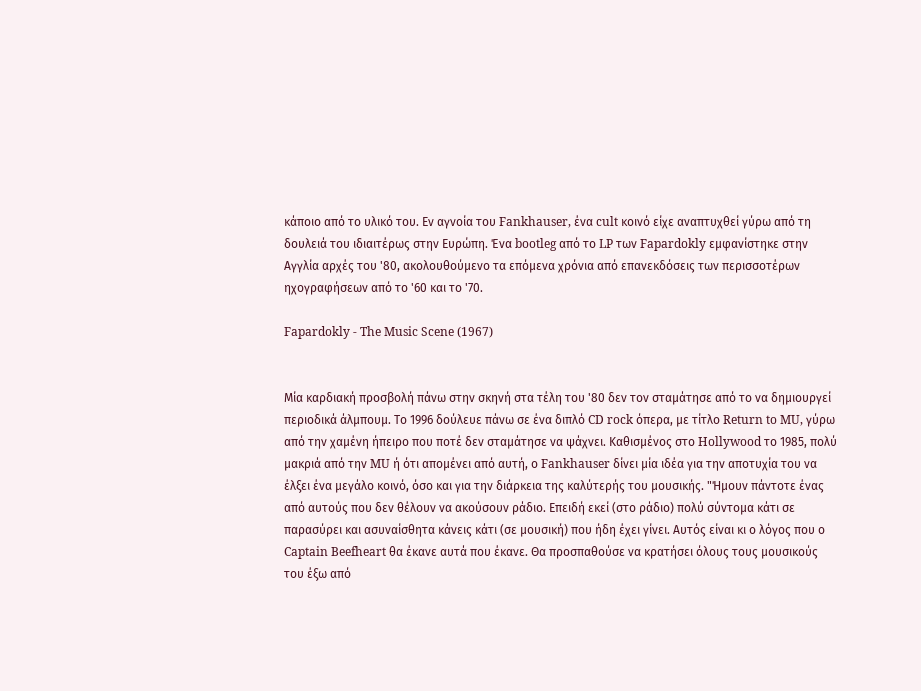κάποιο από το υλικό του. Εν αγνοία του Fankhauser, ένα cult κοινό είχε αναπτυχθεί γύρω από τη δουλειά του ιδιαιτέρως στην Ευρώπη. Ένα bootleg από το LP των Fapardokly εμφανίστηκε στην Αγγλία αρχές του '80, ακολουθούμενο τα επόμενα χρόνια από επανεκδόσεις των περισσοτέρων ηχογραφήσεων από το '60 και το '70.

Fapardokly - The Music Scene (1967)


Μία καρδιακή προσβολή πάνω στην σκηνή στα τέλη του '80 δεν τον σταμάτησε από το να δημιουργεί περιοδικά άλμπουμ. Το 1996 δούλευε πάνω σε ένα διπλό CD rock όπερα, με τίτλο Return to MU, γύρω από την χαμένη ήπειρο που ποτέ δεν σταμάτησε να ψάχνει. Καθισμένος στο Hollywood το 1985, πολύ μακριά από την MU ή ότι απομένει από αυτή, ο Fankhauser δίνει μία ιδέα για την αποτυχία του να έλξει ένα μεγάλο κοινό, όσο και για την διάρκεια της καλύτερής του μουσικής. "Ήμουν πάντοτε ένας από αυτούς που δεν θέλουν να ακούσουν ράδιο. Επειδή εκεί (στο ράδιο) πολύ σύντομα κάτι σε παρασύρει και ασυναίσθητα κάνεις κάτι (σε μουσική) που ήδη έχει γίνει. Αυτός είναι κι ο λόγος που ο Captain Beefheart θα έκανε αυτά που έκανε. Θα προσπαθούσε να κρατήσει όλους τους μουσικούς του έξω από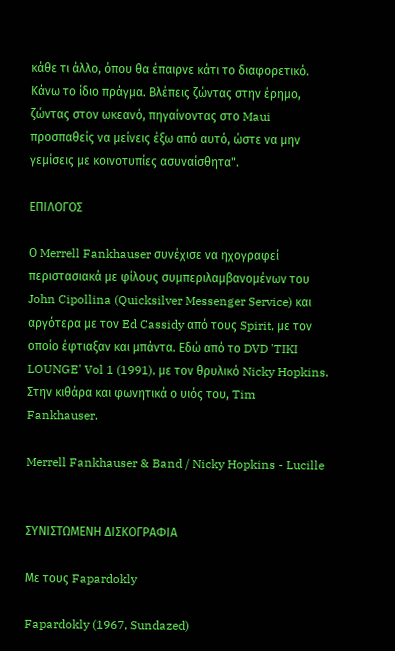κάθε τι άλλο, όπου θα έπαιρνε κάτι το διαφορετικό. Κάνω το ίδιο πράγμα. Βλέπεις ζώντας στην έρημο, ζώντας στον ωκεανό, πηγαίνοντας στο Maui προσπαθείς να μείνεις έξω από αυτό, ώστε να μην γεμίσεις με κοινοτυπίες ασυναίσθητα".

ΕΠΙΛΟΓΟΣ

Ο Merrell Fankhauser συνέχισε να ηχογραφεί περιστασιακά με φίλους συμπεριλαμβανομένων του John Cipollina (Quicksilver Messenger Service) και αργότερα με τον Ed Cassidy από τους Spirit, με τον οποίο έφτιαξαν και μπάντα. Εδώ από το DVD 'TIKI LOUNGE' Vol 1 (1991), με τον θρυλικό Nicky Hopkins. Στην κιθάρα και φωνητικά ο υιός του, Tim Fankhauser.

Merrell Fankhauser & Band / Nicky Hopkins - Lucille


ΣΥΝΙΣΤΩΜΕΝΗ ΔΙΣΚΟΓΡΑΦΙΑ

Με τους Fapardokly

Fapardokly (1967, Sundazed)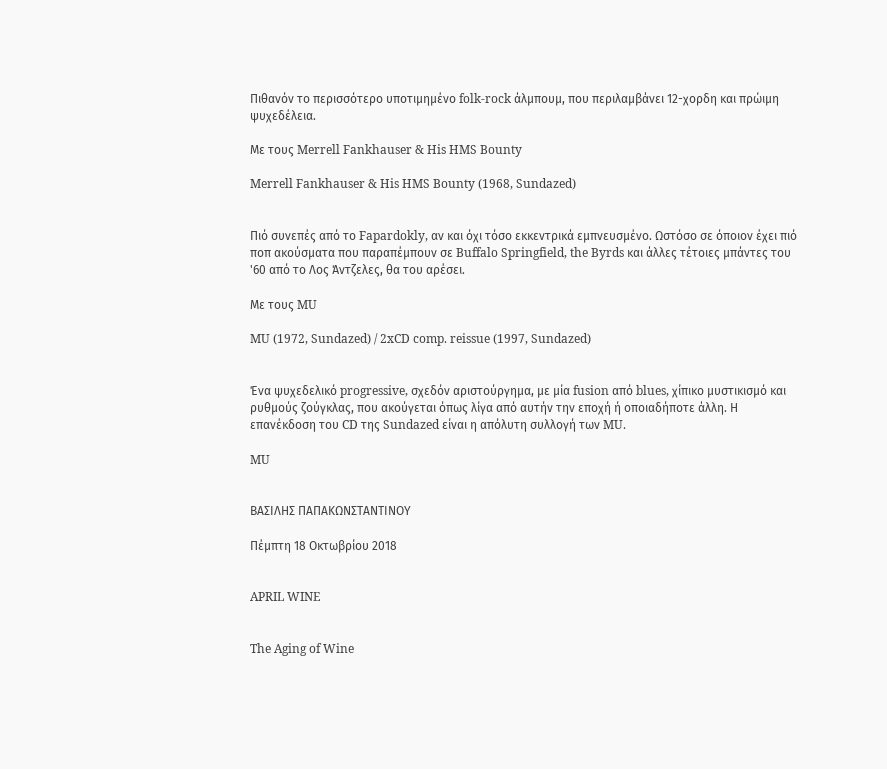Πιθανόν το περισσότερο υποτιμημένο folk-rock άλμπουμ, που περιλαμβάνει 12-χορδη και πρώιμη ψυχεδέλεια.

Με τους Merrell Fankhauser & His HMS Bounty

Merrell Fankhauser & His HMS Bounty (1968, Sundazed)


Πιό συνεπές από το Fapardokly, αν και όχι τόσο εκκεντρικά εμπνευσμένο. Ωστόσο σε όποιον έχει πιό ποπ ακούσματα που παραπέμπουν σε Buffalo Springfield, the Byrds και άλλες τέτοιες μπάντες του '60 από το Λος Άντζελες, θα του αρέσει.

Με τους MU

MU (1972, Sundazed) / 2xCD comp. reissue (1997, Sundazed)


Ένα ψυχεδελικό progressive, σχεδόν αριστούργημα, με μία fusion από blues, χίπικο μυστικισμό και ρυθμούς ζούγκλας, που ακούγεται όπως λίγα από αυτήν την εποχή ή οποιαδήποτε άλλη. Η επανέκδοση του CD της Sundazed είναι η απόλυτη συλλογή των MU.

MU


ΒΑΣΙΛΗΣ ΠΑΠΑΚΩΝΣΤΑΝΤΙΝΟΥ

Πέμπτη 18 Οκτωβρίου 2018


APRIL WINE


The Aging of Wine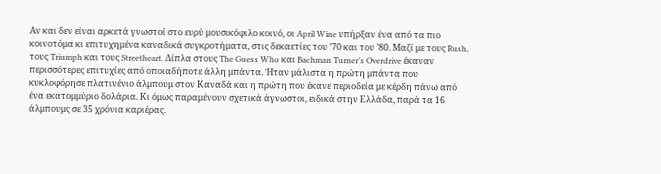Αν και δεν είναι αρκετά γνωστοί στο ευρύ μουσικόφιλο κοινό, οι April Wine υπήρξαν ένα από τα πιο κοινοτόμα κι επιτυχημένα καναδικά συγκροτήματα, στις δεκαετίες του ’70 και του ’80. Μαζί με τους Rush, τους Triumph και τους Streetheart. Δίπλα στους The Guess Who και Bachman Turner’s Overdrive έκαναν περισσότερες επιτυχίες από οποιαδήποτε άλλη μπάντα. Ήταν μάλιστα η πρώτη μπάντα που κυκλοφόρησε πλατινένιο άλμπουμ στον Καναδά και η πρώτη που έκανε περιοδεία με κέρδη πάνω από ένα εκατομμύριο δολάρια. Κι όμως παραμένουν σχετικά άγνωστοι, ειδικά στην Ελλάδα, παρά τα 16 άλμπουμς σε 35 χρόνια καριέρας.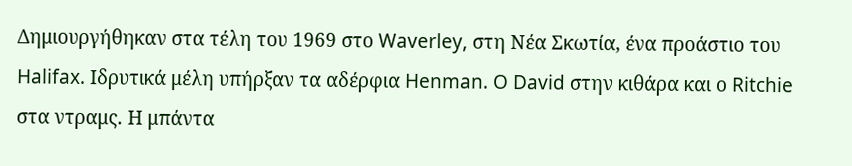Δημιουργήθηκαν στα τέλη του 1969 στο Waverley, στη Νέα Σκωτία, ένα προάστιο του Halifax. Ιδρυτικά μέλη υπήρξαν τα αδέρφια Henman. O David στην κιθάρα και ο Ritchie στα ντραμς. Η μπάντα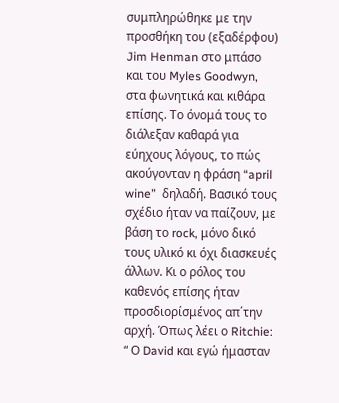συμπληρώθηκε με την προσθήκη του (εξαδέρφου) Jim Henman στο μπάσο και του Myles Goodwyn, στα φωνητικά και κιθάρα επίσης. Το όνομά τους το διάλεξαν καθαρά για εύηχους λόγους, το πώς ακούγονταν η φράση “april wine”  δηλαδή. Βασικό τους σχέδιο ήταν να παίζουν, με βάση το rock, μόνο δικό τους υλικό κι όχι διασκευές άλλων. Κι ο ρόλος του καθενός επίσης ήταν προσδιορίσμένος απ΄την αρχή. Όπως λέει ο Ritchie: “ Ο David και εγώ ήμασταν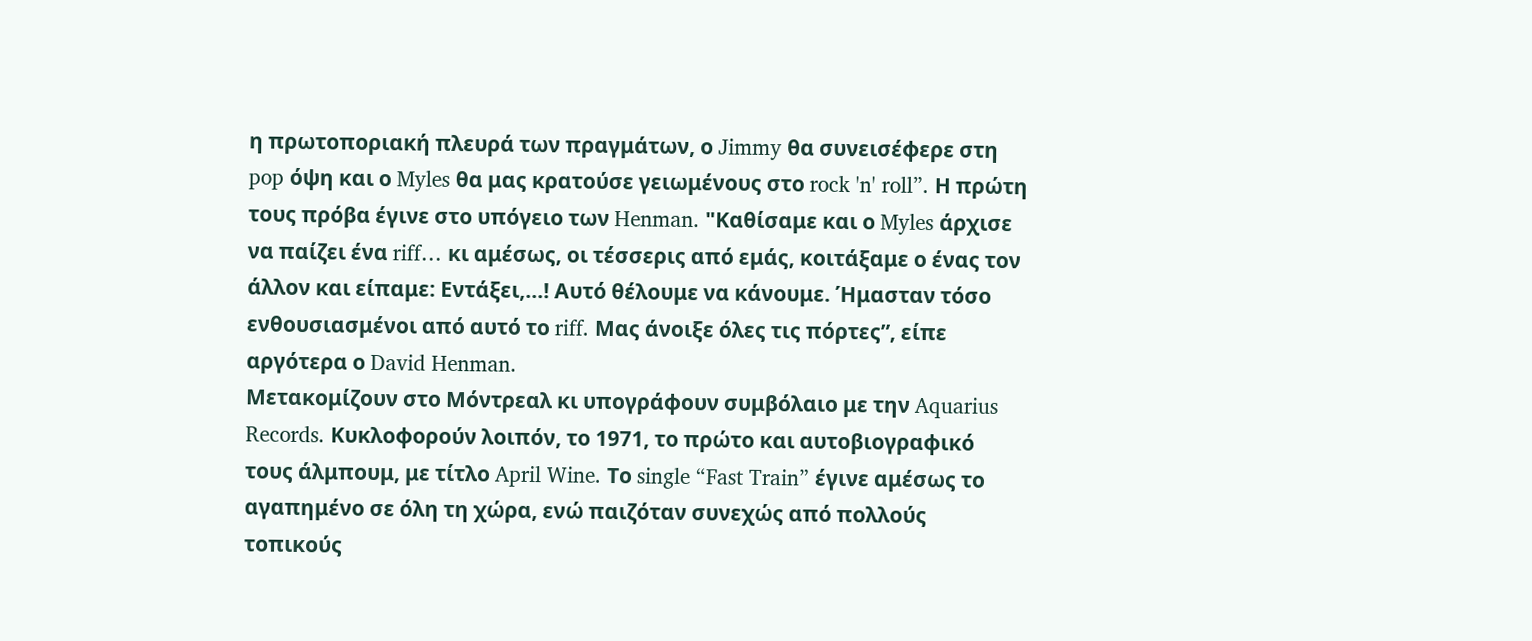η πρωτοποριακή πλευρά των πραγμάτων, ο Jimmy θα συνεισέφερε στη pop όψη και ο Myles θα μας κρατούσε γειωμένους στο rock 'n' roll”. Η πρώτη τους πρόβα έγινε στο υπόγειο των Henman. "Καθίσαμε και ο Myles άρχισε να παίζει ένα riff… κι αμέσως, οι τέσσερις από εμάς, κοιτάξαμε ο ένας τον άλλον και είπαμε: Εντάξει,…! Αυτό θέλουμε να κάνουμε. Ήμασταν τόσο ενθουσιασμένοι από αυτό το riff. Μας άνοιξε όλες τις πόρτες”, είπε αργότερα ο David Henman.
Μετακομίζουν στο Μόντρεαλ κι υπογράφουν συμβόλαιο με την Aquarius Records. Κυκλοφορούν λοιπόν, το 1971, το πρώτο και αυτοβιογραφικό τους άλμπουμ, με τίτλο April Wine. Το single “Fast Train” έγινε αμέσως το αγαπημένο σε όλη τη χώρα, ενώ παιζόταν συνεχώς από πολλούς τοπικούς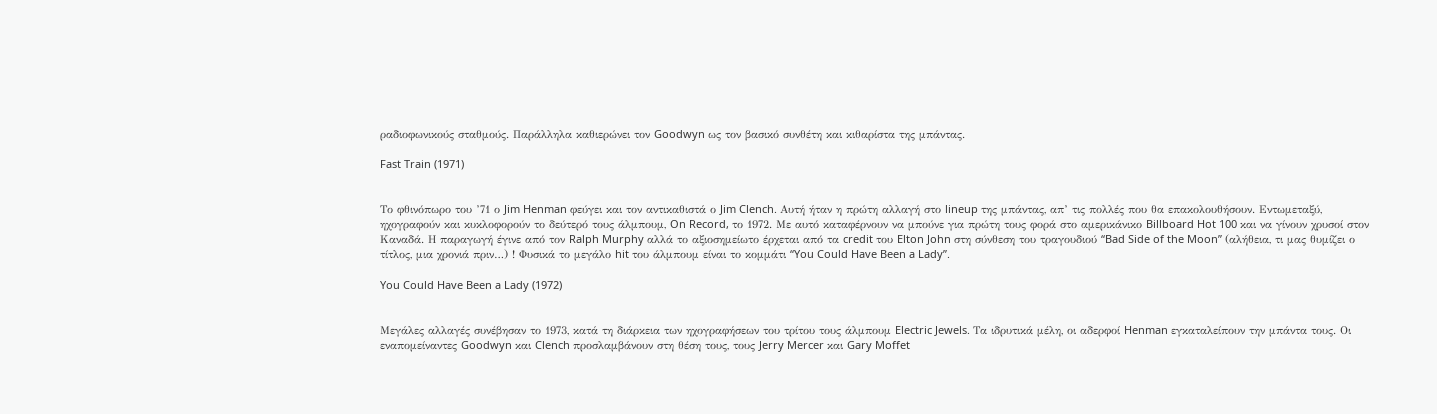ραδιοφωνικούς σταθμούς. Παράλληλα καθιερώνει τον Goodwyn ως τον βασικό συνθέτη και κιθαρίστα της μπάντας.

Fast Train (1971)


Το φθινόπωρο του ’71 ο Jim Henman φεύγει και τον αντικαθιστά ο Jim Clench. Αυτή ήταν η πρώτη αλλαγή στο lineup της μπάντας, απ’ τις πολλές που θα επακολουθήσουν. Εντωμεταξύ, ηχογραφούν και κυκλοφορούν το δεύτερό τους άλμπουμ, On Record, το 1972. Με αυτό καταφέρνουν να μπούνε για πρώτη τους φορά στο αμερικάνικο Billboard Hot 100 και να γίνουν χρυσοί στον Καναδά. Η παραγωγή έγινε από τον Ralph Murphy αλλά το αξιοσημείωτο έρχεται από τα credit του Elton John στη σύνθεση του τραγουδιού “Bad Side of the Moon” (αλήθεια, τι μας θυμίζει ο τίτλος, μια χρονιά πριν…) ! Φυσικά το μεγάλο hit του άλμπουμ είναι το κομμάτι “You Could Have Been a Lady”.

You Could Have Been a Lady (1972)


Μεγάλες αλλαγές συνέβησαν το 1973, κατά τη διάρκεια των ηχογραφήσεων του τρίτου τους άλμπουμ Electric Jewels. Τα ιδρυτικά μέλη, οι αδερφοί Henman εγκαταλείπουν την μπάντα τους. Οι εναπομείναντες Goodwyn και Clench προσλαμβάνουν στη θέση τους, τους Jerry Mercer και Gary Moffet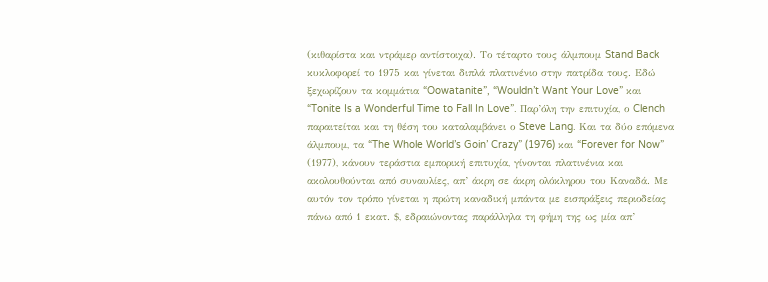(κιθαρίστα και ντράμερ αντίστοιχα). Το τέταρτο τους άλμπουμ Stand Back κυκλοφορεί το 1975 και γίνεται διπλά πλατινένιο στην πατρίδα τους. Εδώ ξεχωρίζουν τα κομμάτια “Oowatanite”, “Wouldn’t Want Your Love” και “Tonite Is a Wonderful Time to Fall In Love”. Παρ’όλη την επιτυχία, ο Clench παραιτείται και τη θέση του καταλαμβάνει ο Steve Lang. Και τα δύο επόμενα άλμπουμ, τα “The Whole World’s Goin’ Crazy” (1976) και “Forever for Now” (1977), κάνουν τεράστια εμπορική επιτυχία, γίνονται πλατινένια και ακολουθούνται από συναυλίες, απ’ άκρη σε άκρη ολόκληρου του Καναδά. Με αυτόν τον τρόπο γίνεται η πρώτη καναδική μπάντα με εισπράξεις περιοδείας πάνω από 1 εκατ. $, εδραιώνοντας παράλληλα τη φήμη της ως μία απ’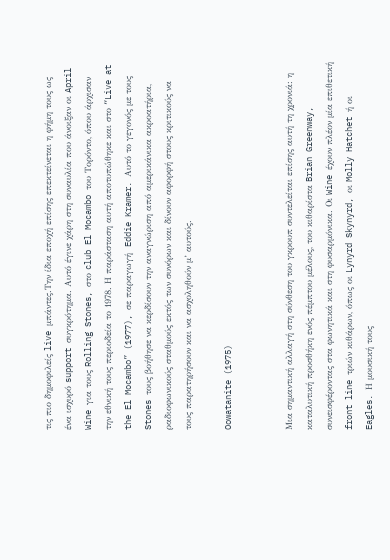τις πιο δημοφιλείς live μπάντες.Την ίδια εποχή επίσης επεκτείνεται η φήμη τους ως ένα ισχυρό support συγκρότημα. Αυτό έγινε χάρη στη συναυλία που άνοιξαν οι April Wine για τους Rolling Stones, στο club El Mocambo του Τορόντο, όπου άρχισαν την εθνική τους περιοδεία το 1978. Η παράσταση αυτή αποτυπώθηκε και στο “Live at the El Mocambo” (1977), σε παραγωγή  Eddie Kramer. Αυτό το γεγονός με τους Stones τους βοήθησε να κερδίσουν την αναγνώριση από αμερικάνικα ακροατήρια, ραδιοφωνικούς σταθμούς εκτός των συνόρων και δίνουν αφορφή στους κριτικούς να τους παρατηρήσουν και να ασχοληθούν μ’ αυτούς.

Oowatanite (1975)


Μια σημαντική αλλαγή στη σύνθεση του γκρουπ συντελείται επίσης αυτή τη χρονιά: η καταλυτική προσθήκη ενός πέμπτου μέλους, του κιθαρίστα Brian Greenway, συνεισφέροντας στα φωνητικά και στη φυσαρμόνικα. Οι Wine έχουν πλέον μία επιθετική front line τριών κιθάρων, όπως οι Lynyrd Skynyrd, οι Molly Hatchet ή οι Eagles. Η μουσική τους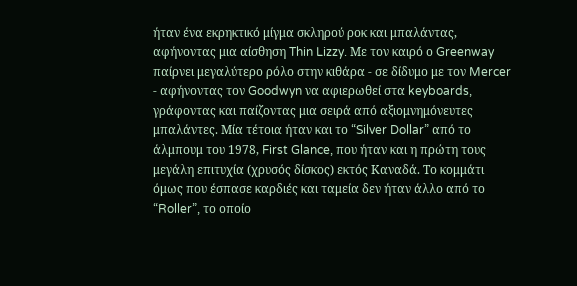ήταν ένα εκρηκτικό μίγμα σκληρού ροκ και μπαλάντας, αφήνοντας μια αίσθηση Thin Lizzy. Με τον καιρό ο Greenway παίρνει μεγαλύτερο ρόλο στην κιθάρα - σε δίδυμο με τον Mercer - αφήνοντας τον Goodwyn να αφιερωθεί στα keyboards, γράφοντας και παίζοντας μια σειρά από αξιομνημόνευτες μπαλάντες. Μία τέτοια ήταν και το “Silver Dollar” από το άλμπουμ του 1978, First Glance, που ήταν και η πρώτη τους μεγάλη επιτυχία (χρυσός δίσκος) εκτός Καναδά. Το κομμάτι όμως που έσπασε καρδιές και ταμεία δεν ήταν άλλο από το  “Roller”, το οποίο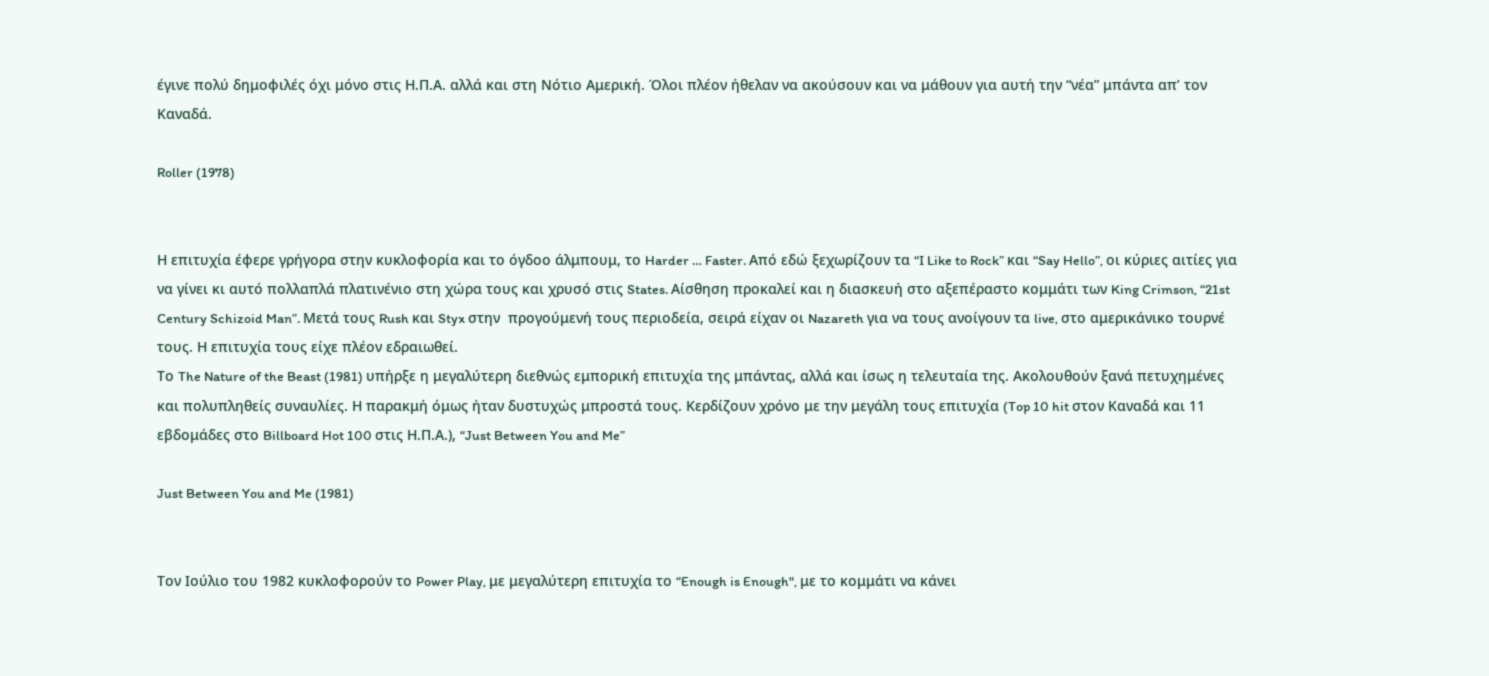έγινε πολύ δημοφιλές όχι μόνο στις Η.Π.Α. αλλά και στη Νότιο Αμερική. Όλοι πλέον ήθελαν να ακούσουν και να μάθουν για αυτή την “νέα” μπάντα απ’ τον Καναδά.

Roller (1978)


Η επιτυχία έφερε γρήγορα στην κυκλοφορία και το όγδοο άλμπουμ, το Harder … Faster. Από εδώ ξεχωρίζουν τα “I Like to Rock” και “Say Hello”, οι κύριες αιτίες για να γίνει κι αυτό πολλαπλά πλατινένιο στη χώρα τους και χρυσό στις States. Αίσθηση προκαλεί και η διασκευή στο αξεπέραστο κομμάτι των King Crimson, “21st Century Schizoid Man”. Μετά τους Rush και Styx στην  προγούμενή τους περιοδεία, σειρά είχαν οι Nazareth για να τους ανοίγουν τα live, στο αμερικάνικο τουρνέ τους. Η επιτυχία τους είχε πλέον εδραιωθεί.
Το The Nature of the Beast (1981) υπήρξε η μεγαλύτερη διεθνώς εμπορική επιτυχία της μπάντας, αλλά και ίσως η τελευταία της. Ακολουθούν ξανά πετυχημένες και πολυπληθείς συναυλίες. Η παρακμή όμως ήταν δυστυχώς μπροστά τους. Κερδίζουν χρόνο με την μεγάλη τους επιτυχία (Top 10 hit στον Καναδά και 11 εβδομάδες στο Billboard Hot 100 στις Η.Π.Α.), “Just Between You and Me”

Just Between You and Me (1981)


Τον Ιούλιο του 1982 κυκλοφορούν το Power Play, με μεγαλύτερη επιτυχία το “Enough is Enough", με το κομμάτι να κάνει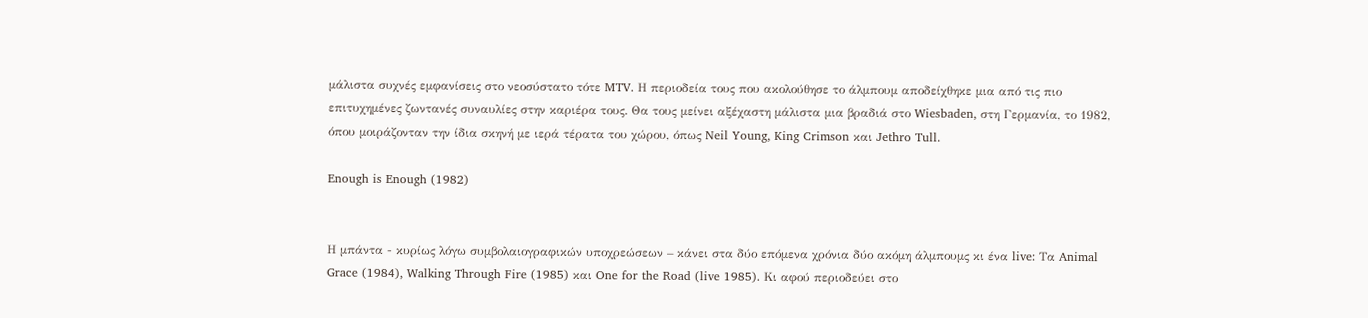μάλιστα συχνές εμφανίσεις στο νεοσύστατο τότε MTV. Η περιοδεία τους που ακολούθησε το άλμπουμ αποδείχθηκε μια από τις πιο επιτυχημένες ζωντανές συναυλίες στην καριέρα τους. Θα τους μείνει αξέχαστη μάλιστα μια βραδιά στο Wiesbaden, στη Γερμανία, το 1982, όπου μοιράζονταν την ίδια σκηνή με ιερά τέρατα του χώρου, όπως Neil Young, King Crimson και Jethro Tull.

Enough is Enough (1982)


Η μπάντα - κυρίως λόγω συμβολαιογραφικών υποχρεώσεων – κάνει στα δύο επόμενα χρόνια δύο ακόμη άλμπουμς κι ένα live: Τα Animal Grace (1984), Walking Through Fire (1985) και One for the Road (live 1985). Κι αφού περιοδεύει στο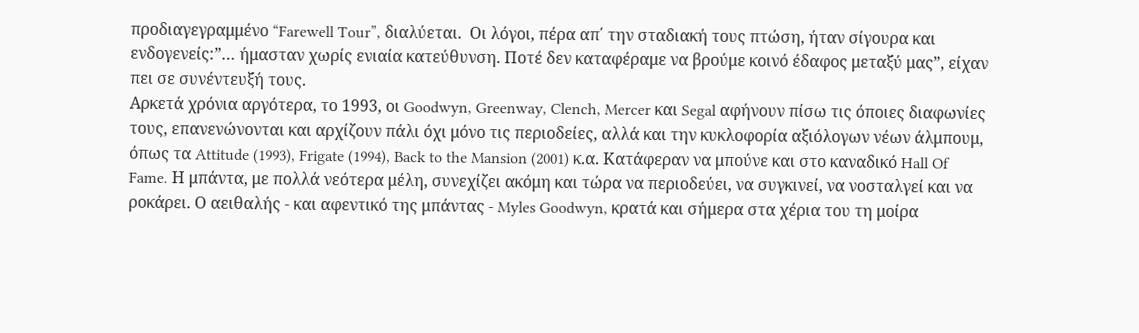προδιαγεγραμμένο “Farewell Tour”, διαλύεται.  Οι λόγοι, πέρα απ΄ την σταδιακή τους πτώση, ήταν σίγουρα και ενδογενείς:”… ήμασταν χωρίς ενιαία κατεύθυνση. Ποτέ δεν καταφέραμε να βρούμε κοινό έδαφος μεταξύ μας”, είχαν πει σε συνέντευξή τους.
Αρκετά χρόνια αργότερα, το 1993, οι Goodwyn, Greenway, Clench, Mercer και Segal αφήνουν πίσω τις όποιες διαφωνίες τους, επανενώνονται και αρχίζουν πάλι όχι μόνο τις περιοδείες, αλλά και την κυκλοφορία αξιόλογων νέων άλμπουμ, όπως τα Attitude (1993), Frigate (1994), Back to the Mansion (2001) κ.α. Κατάφεραν να μπούνε και στο καναδικό Hall Of Fame. Η μπάντα, με πολλά νεότερα μέλη, συνεχίζει ακόμη και τώρα να περιοδεύει, να συγκινεί, να νοσταλγεί και να ροκάρει. Ο αειθαλής - και αφεντικό της μπάντας - Myles Goodwyn, κρατά και σήμερα στα χέρια του τη μοίρα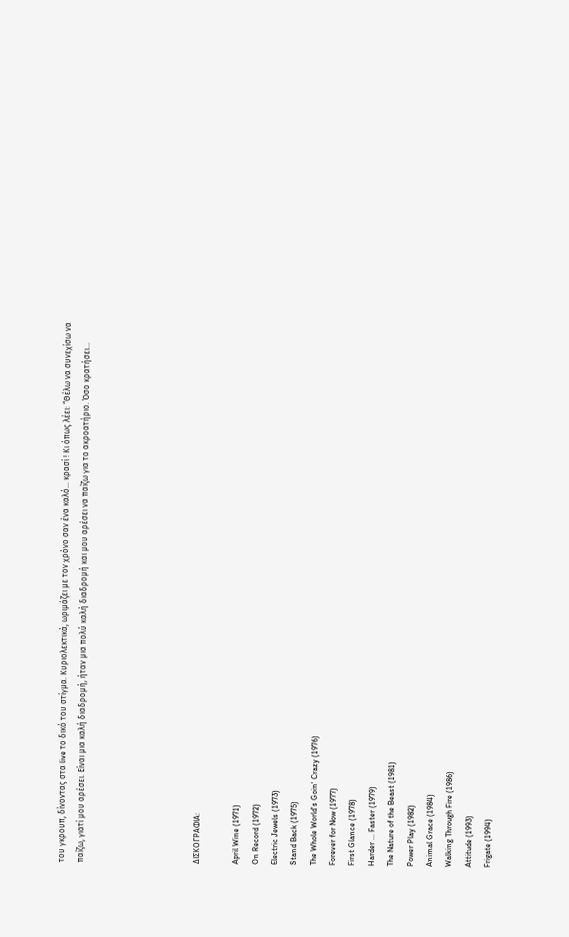του γκρουπ, δίνοντας στα live το δικό του στίγμα. Κυριολεκτικά, ωριμάζει με τον χρόνο σαν ένα καλό… κρασί ! Κι όπως λέει: “Θέλω να συνεχίσω να παίζω, γιατί μου αρέσει. Είναι μια καλή διαδρομή, ήταν μια πολύ καλή διαδρομή και μου αρέσει να παίζω για το ακροατήριο. Όσο κρατήσει…





ΔΙΣΚΟΓΡΑΦΙΑ:

April Wine (1971)
On Record (1972)
Electric Jewels (1973)
Stand Back (1975)
The Whole World's Goin' Crazy (1976)
Forever for Now (1977)
First Glance (1978)
Harder ... Faster (1979)
The Nature of the Beast (1981)
Power Play (1982)
Animal Grace (1984)
Walking Through Fire (1986)
Attitude (1993)
Frigate (1994)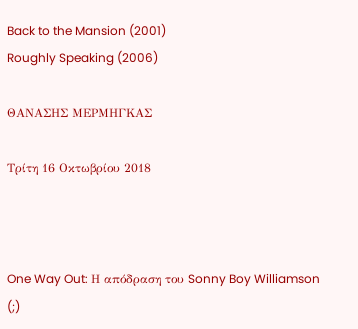Back to the Mansion (2001)
Roughly Speaking (2006)

ΘΑΝΑΣΗΣ ΜΕΡΜΗΓΚΑΣ

Τρίτη 16 Οκτωβρίου 2018



One Way Out: Η απόδραση του Sonny Boy Williamson (;)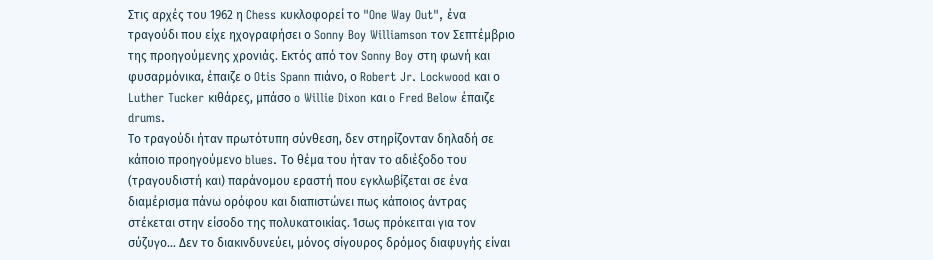Στις αρχές του 1962 η Chess κυκλοφορεί το "One Way Out", ένα τραγούδι που είχε ηχογραφήσει ο Sonny Boy Williamson τον Σεπτέμβριο της προηγούμενης χρονιάς. Εκτός από τον Sonny Boy στη φωνή και φυσαρμόνικα, έπαιζε ο Otis Spann πιάνο, ο Robert Jr. Lockwood και ο Luther Tucker κιθάρες, μπάσο o Willie Dixon και o Fred Below έπαιζε drums.
Το τραγούδι ήταν πρωτότυπη σύνθεση, δεν στηρίζονταν δηλαδή σε κάποιο προηγούμενο blues. Το θέμα του ήταν το αδιέξοδο του (τραγουδιστή και) παράνομου εραστή που εγκλωβίζεται σε ένα διαμέρισμα πάνω ορόφου και διαπιστώνει πως κάποιος άντρας στέκεται στην είσοδο της πολυκατοικίας. Ίσως πρόκειται για τον σύζυγο… Δεν το διακινδυνεύει, μόνος σίγουρος δρόμος διαφυγής είναι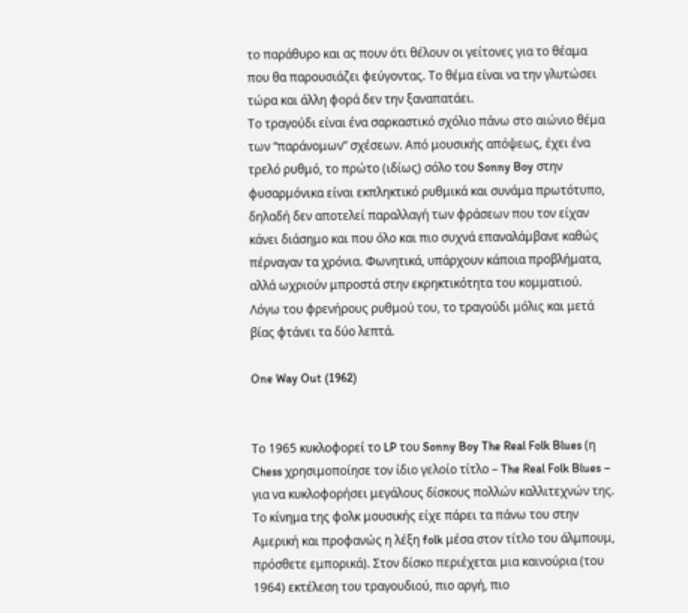το παράθυρο και ας πουν ότι θέλουν οι γείτονες για το θέαμα που θα παρουσιάζει φεύγοντας. Το θέμα είναι να την γλυτώσει τώρα και άλλη φορά δεν την ξαναπατάει.
Το τραγούδι είναι ένα σαρκαστικό σχόλιο πάνω στο αιώνιο θέμα των “παράνομων” σχέσεων. Από μουσικής απόψεως, έχει ένα τρελό ρυθμό, το πρώτο (ιδίως) σόλο του Sonny Boy στην φυσαρμόνικα είναι εκπληκτικό ρυθμικά και συνάμα πρωτότυπο, δηλαδή δεν αποτελεί παραλλαγή των φράσεων που τον είχαν κάνει διάσημο και που όλο και πιο συχνά επαναλάμβανε καθώς πέρναγαν τα χρόνια. Φωνητικά, υπάρχουν κάποια προβλήματα, αλλά ωχριούν μπροστά στην εκρηκτικότητα του κομματιού. Λόγω του φρενήρους ρυθμού του, το τραγούδι μόλις και μετά βίας φτάνει τα δύο λεπτά.

One Way Out (1962)


Το 1965 κυκλοφορεί το LP του Sonny Boy The Real Folk Blues (η Chess χρησιμοποίησε τον ίδιο γελοίο τίτλο – The Real Folk Blues – για να κυκλοφορήσει μεγάλους δίσκους πολλών καλλιτεχνών της. Το κίνημα της φολκ μουσικής είχε πάρει τα πάνω του στην Αμερική και προφανώς η λέξη folk μέσα στον τίτλο του άλμπουμ, πρόσθετε εμπορικά). Στον δίσκο περιέχεται μια καινούρια (του 1964) εκτέλεση του τραγουδιού, πιο αργή, πιο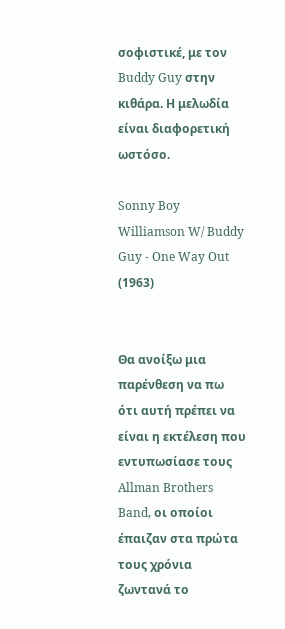σοφιστικέ, με τον Buddy Guy στην κιθάρα. Η μελωδία είναι διαφορετική ωστόσο.

Sonny Boy Williamson W/ Buddy Guy - One Way Out (1963)


Θα ανοίξω μια παρένθεση να πω ότι αυτή πρέπει να είναι η εκτέλεση που εντυπωσίασε τους Allman Brothers Band, οι οποίοι έπαιζαν στα πρώτα τους χρόνια ζωντανά το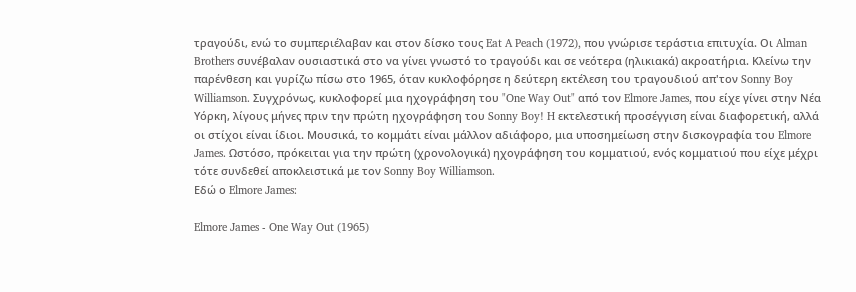τραγούδι, ενώ το συμπεριέλαβαν και στον δίσκο τους Eat A Peach (1972), που γνώρισε τεράστια επιτυχία. Οι Alman Brothers συνέβαλαν ουσιαστικά στο να γίνει γνωστό το τραγούδι και σε νεότερα (ηλικιακά) ακροατήρια. Κλείνω την παρένθεση και γυρίζω πίσω στο 1965, όταν κυκλοφόρησε η δεύτερη εκτέλεση του τραγουδιού απ'τον Sonny Boy Williamson. Συγχρόνως, κυκλοφορεί μια ηχογράφηση του "One Way Out" από τον Elmore James, που είχε γίνει στην Νέα Υόρκη, λίγους μήνες πριν την πρώτη ηχογράφηση του Sonny Boy! H εκτελεστική προσέγγιση είναι διαφορετική, αλλά οι στίχοι είναι ίδιοι. Μουσικά, το κομμάτι είναι μάλλον αδιάφορο, μια υποσημείωση στην δισκογραφία του Elmore James. Ωστόσο, πρόκειται για την πρώτη (χρονολογικά) ηχογράφηση του κομματιού, ενός κομματιού που είχε μέχρι τότε συνδεθεί αποκλειστικά με τον Sonny Boy Williamson.
Εδώ ο Elmore James:

Elmore James - One Way Out (1965)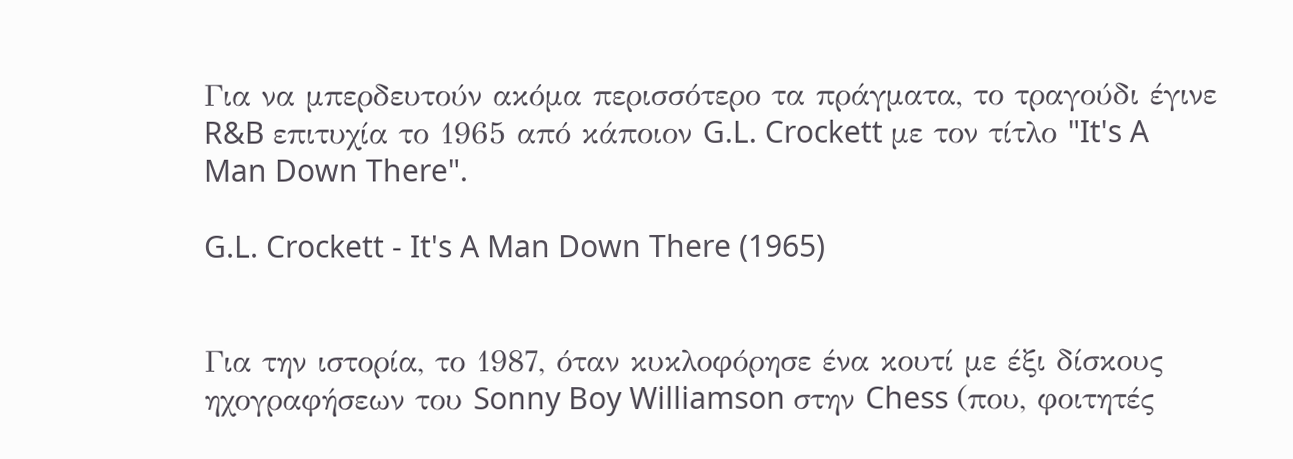Για να μπερδευτούν ακόμα περισσότερο τα πράγματα, το τραγούδι έγινε R&B επιτυχία το 1965 από κάποιον G.L. Crockett με τον τίτλο "It's A Man Down There".

G.L. Crockett - It's A Man Down There (1965)


Για την ιστορία, το 1987, όταν κυκλοφόρησε ένα κουτί με έξι δίσκους ηχογραφήσεων του Sonny Boy Williamson στην Chess (που, φοιτητές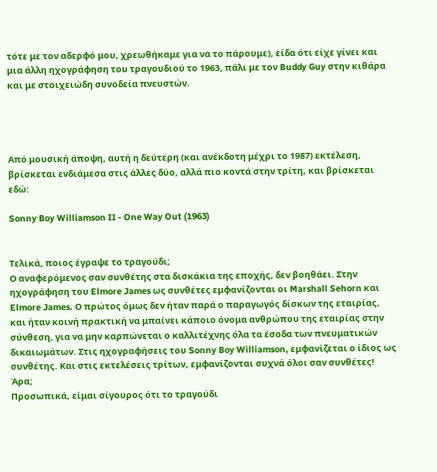τότε με τον αδερφό μου, χρεωθήκαμε για να το πάρουμε), είδα ότι είχε γίνει και μια άλλη ηχογράφηση του τραγουδιού το 1963, πάλι με τον Buddy Guy στην κιθάρα και με στοιχειώδη συνοδεία πνευστών.




Από μουσική άποψη, αυτή η δεύτερη (και ανέκδοτη μέχρι το 1987) εκτέλεση, βρίσκεται ενδιάμεσα στις άλλες δύο, αλλά πιο κοντά στην τρίτη, και βρίσκεται εδώ:

Sonny Boy Williamson II - One Way Out (1963)


Τελικά, ποιος έγραψε το τραγούδι;
Ο αναφερόμενος σαν συνθέτης στα δισκάκια της εποχής, δεν βοηθάει. Στην ηχογράφηση του Elmore James ως συνθέτες εμφανίζονται οι Marshall Sehorn και Elmore James. Ο πρώτος όμως δεν ήταν παρά ο παραγωγός δίσκων της εταιρίας, και ήταν κοινή πρακτική να μπαίνει κάποιο όνομα ανθρώπου της εταιρίας στην σύνθεση, για να μην καρπώνεται ο καλλιτέχνης όλα τα έσοδα των πνευματικών δικαιωμάτων. Στις ηχογραφήσεις του Sonny Boy Williamson, εμφανίζεται ο ίδιος ως συνθέτης. Και στις εκτελέσεις τρίτων, εμφανίζονται συχνά όλοι σαν συνθέτες! Άρα;
Προσωπικά, είμαι σίγουρος ότι το τραγούδι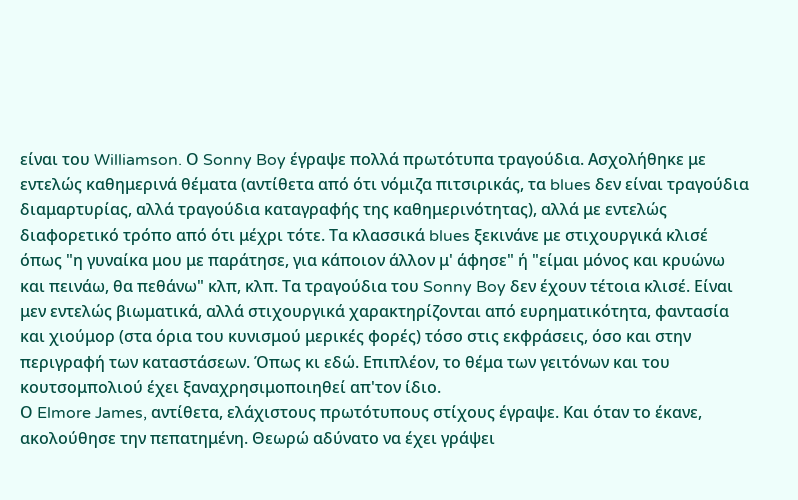είναι του Williamson. Ο Sonny Boy έγραψε πολλά πρωτότυπα τραγούδια. Ασχολήθηκε με εντελώς καθημερινά θέματα (αντίθετα από ότι νόμιζα πιτσιρικάς, τα blues δεν είναι τραγούδια διαμαρτυρίας, αλλά τραγούδια καταγραφής της καθημερινότητας), αλλά με εντελώς διαφορετικό τρόπο από ότι μέχρι τότε. Τα κλασσικά blues ξεκινάνε με στιχουργικά κλισέ όπως "η γυναίκα μου με παράτησε, για κάποιον άλλον μ' άφησε" ή "είμαι μόνος και κρυώνω και πεινάω, θα πεθάνω" κλπ, κλπ. Τα τραγούδια του Sonny Boy δεν έχουν τέτοια κλισέ. Είναι μεν εντελώς βιωματικά, αλλά στιχουργικά χαρακτηρίζονται από ευρηματικότητα, φαντασία και χιούμορ (στα όρια του κυνισμού μερικές φορές) τόσο στις εκφράσεις, όσο και στην περιγραφή των καταστάσεων. Όπως κι εδώ. Επιπλέον, το θέμα των γειτόνων και του κουτσομπολιού έχει ξαναχρησιμοποιηθεί απ'τον ίδιο.
Ο Elmore James, αντίθετα, ελάχιστους πρωτότυπους στίχους έγραψε. Και όταν το έκανε, ακολούθησε την πεπατημένη. Θεωρώ αδύνατο να έχει γράψει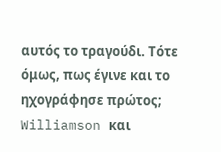αυτός το τραγούδι. Τότε όμως, πως έγινε και το ηχογράφησε πρώτος;
Williamson και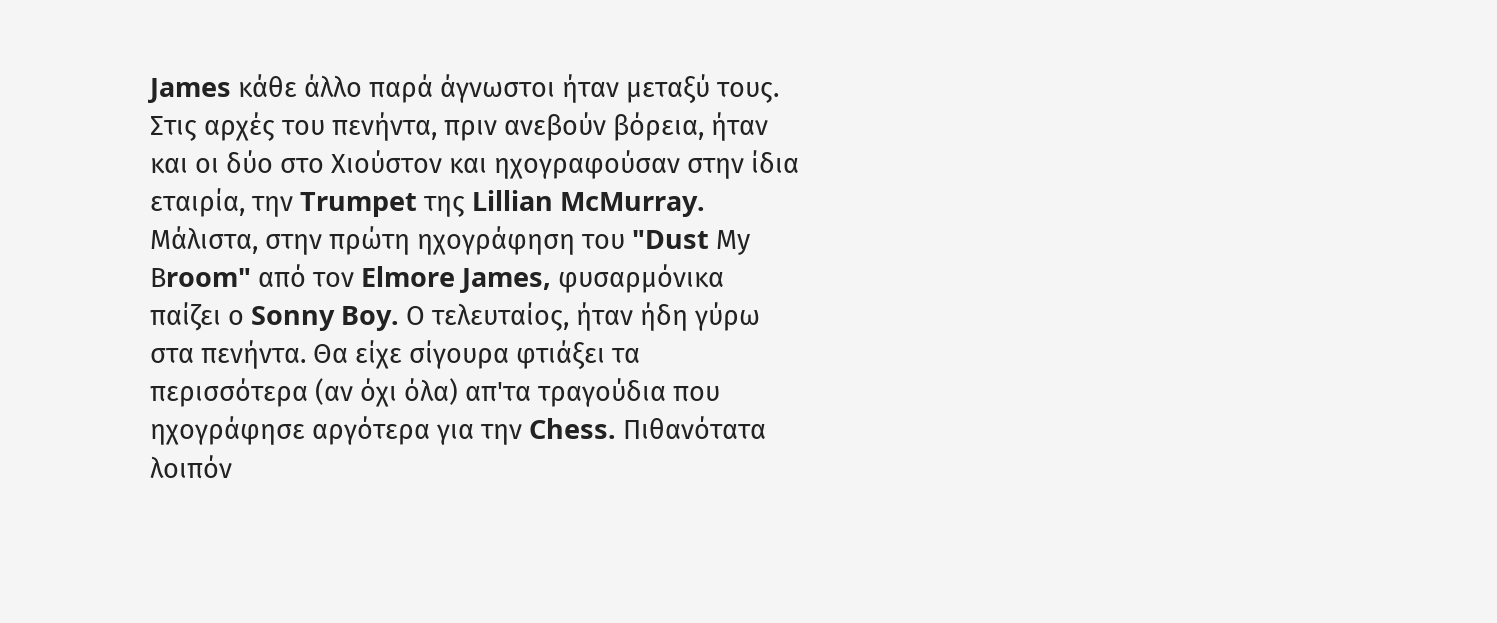James κάθε άλλο παρά άγνωστοι ήταν μεταξύ τους. Στις αρχές του πενήντα, πριν ανεβούν βόρεια, ήταν και οι δύο στο Χιούστον και ηχογραφούσαν στην ίδια εταιρία, την Trumpet της Lillian McMurray. Μάλιστα, στην πρώτη ηχογράφηση του "Dust Μy Βroom" από τον Elmore James, φυσαρμόνικα παίζει ο Sonny Boy. Ο τελευταίος, ήταν ήδη γύρω στα πενήντα. Θα είχε σίγουρα φτιάξει τα περισσότερα (αν όχι όλα) απ'τα τραγούδια που ηχογράφησε αργότερα για την Chess. Πιθανότατα λοιπόν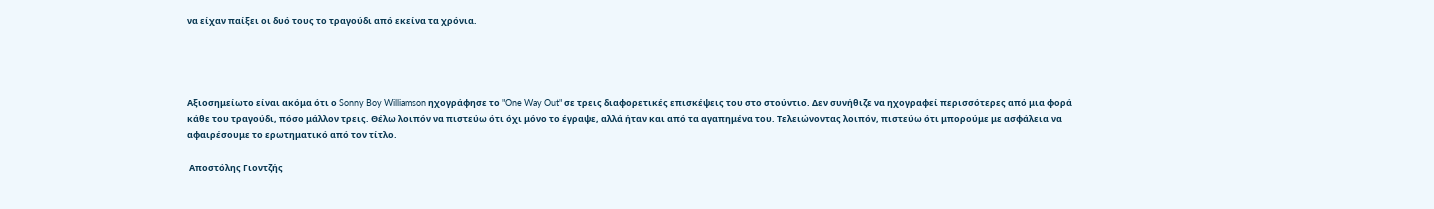να είχαν παίξει οι δυό τους το τραγούδι από εκείνα τα χρόνια.




Αξιοσημείωτο είναι ακόμα ότι ο Sonny Boy Williamson ηχογράφησε το "One Way Out" σε τρεις διαφορετικές επισκέψεις του στο στούντιο. Δεν συνήθιζε να ηχογραφεί περισσότερες από μια φορά κάθε του τραγούδι, πόσο μάλλον τρεις. Θέλω λοιπόν να πιστεύω ότι όχι μόνο το έγραψε, αλλά ήταν και από τα αγαπημένα του. Τελειώνοντας λοιπόν, πιστεύω ότι μπορούμε με ασφάλεια να αφαιρέσουμε το ερωτηματικό από τον τίτλο.

 Αποστόλης Γιοντζής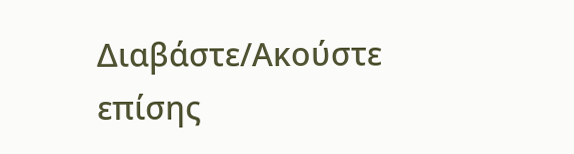Διαβάστε/Ακούστε επίσης